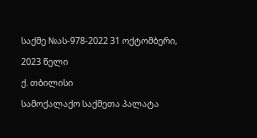საქმე №ას-978-2022 31 ოქტომბერი, 2023 წელი
ქ. თბილისი
სამოქალაქო საქმეთა პალატა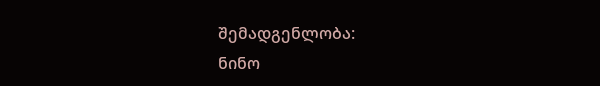შემადგენლობა:
ნინო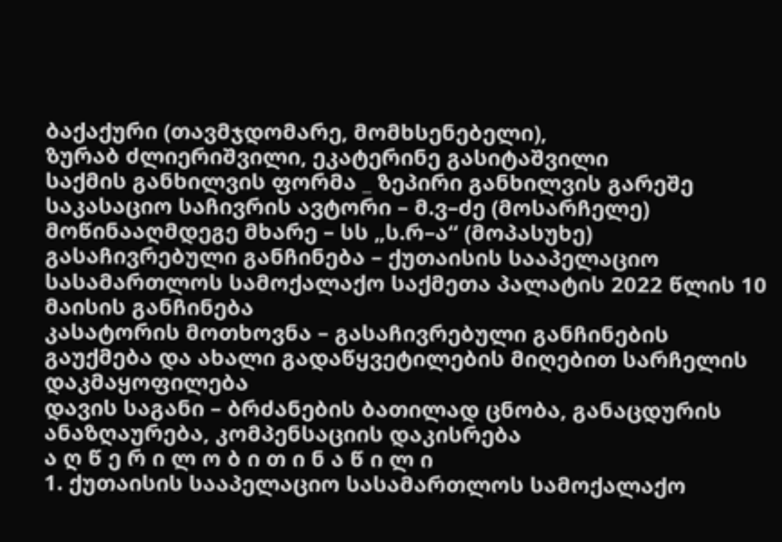ბაქაქური (თავმჯდომარე, მომხსენებელი),
ზურაბ ძლიერიშვილი, ეკატერინე გასიტაშვილი
საქმის განხილვის ფორმა _ ზეპირი განხილვის გარეშე
საკასაციო საჩივრის ავტორი – მ.ვ–ძე (მოსარჩელე)
მოწინააღმდეგე მხარე – სს „ს.რ–ა“ (მოპასუხე)
გასაჩივრებული განჩინება – ქუთაისის სააპელაციო სასამართლოს სამოქალაქო საქმეთა პალატის 2022 წლის 10 მაისის განჩინება
კასატორის მოთხოვნა – გასაჩივრებული განჩინების გაუქმება და ახალი გადაწყვეტილების მიღებით სარჩელის დაკმაყოფილება
დავის საგანი – ბრძანების ბათილად ცნობა, განაცდურის ანაზღაურება, კომპენსაციის დაკისრება
ა ღ წ ე რ ი ლ ო ბ ი თ ი ნ ა წ ი ლ ი
1. ქუთაისის სააპელაციო სასამართლოს სამოქალაქო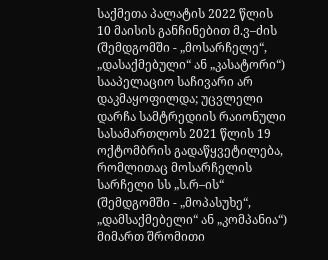საქმეთა პალატის 2022 წლის 10 მაისის განჩინებით მ.ვ–ძის (შემდგომში - „მოსარჩელე“, „დასაქმებული“ ან „კასატორი“) სააპელაციო საჩივარი არ დაკმაყოფილდა; უცვლელი დარჩა სამტრედიის რაიონული სასამართლოს 2021 წლის 19 ოქტომბრის გადაწყვეტილება, რომლითაც მოსარჩელის სარჩელი სს „ს.რ–ის“ (შემდგომში - „მოპასუხე“, „დამსაქმებელი“ ან „კომპანია“) მიმართ შრომითი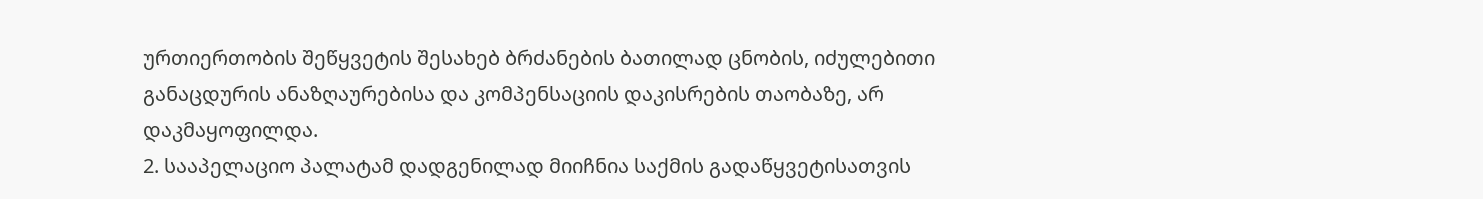ურთიერთობის შეწყვეტის შესახებ ბრძანების ბათილად ცნობის, იძულებითი განაცდურის ანაზღაურებისა და კომპენსაციის დაკისრების თაობაზე, არ დაკმაყოფილდა.
2. სააპელაციო პალატამ დადგენილად მიიჩნია საქმის გადაწყვეტისათვის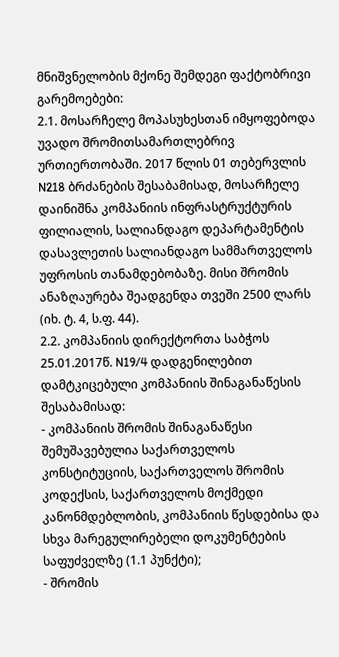მნიშვნელობის მქონე შემდეგი ფაქტობრივი გარემოებები:
2.1. მოსარჩელე მოპასუხესთან იმყოფებოდა უვადო შრომითსამართლებრივ ურთიერთობაში. 2017 წლის 01 თებერვლის N218 ბრძანების შესაბამისად, მოსარჩელე დაინიშნა კომპანიის ინფრასტრუქტურის ფილიალის, სალიანდაგო დეპარტამენტის დასავლეთის სალიანდაგო სამმართველოს უფროსის თანამდებობაზე. მისი შრომის ანაზღაურება შეადგენდა თვეში 2500 ლარს (იხ. ტ. 4, ს.ფ. 44).
2.2. კომპანიის დირექტორთა საბჭოს 25.01.2017წ. N19/4 დადგენილებით დამტკიცებული კომპანიის შინაგანაწესის შესაბამისად:
- კომპანიის შრომის შინაგანაწესი შემუშავებულია საქართველოს კონსტიტუციის, საქართველოს შრომის კოდექსის, საქართველოს მოქმედი კანონმდებლობის, კომპანიის წესდებისა და სხვა მარეგულირებელი დოკუმენტების საფუძველზე (1.1 პუნქტი);
- შრომის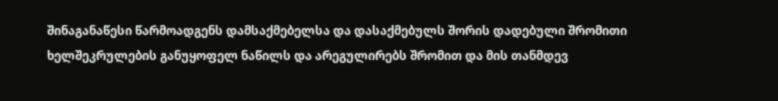შინაგანაწესი წარმოადგენს დამსაქმებელსა და დასაქმებულს შორის დადებული შრომითი ხელშეკრულების განუყოფელ ნაწილს და არეგულირებს შრომით და მის თანმდევ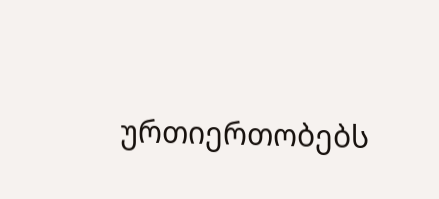ურთიერთობებს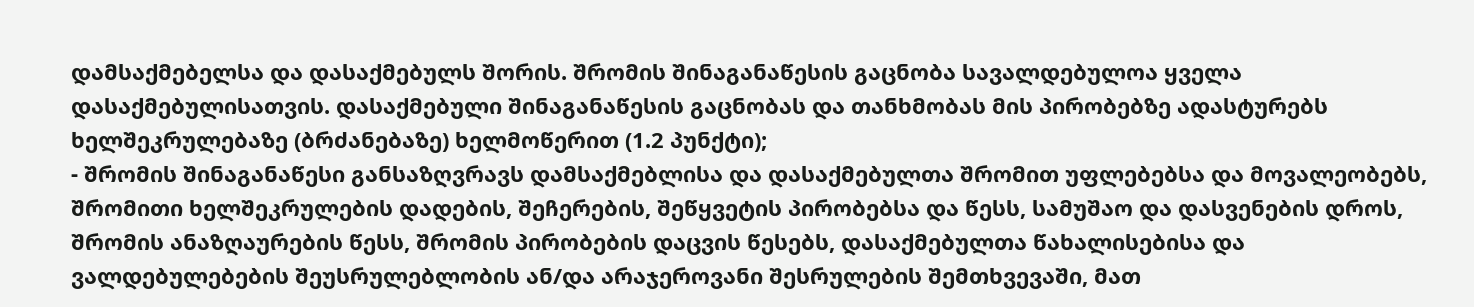დამსაქმებელსა და დასაქმებულს შორის. შრომის შინაგანაწესის გაცნობა სავალდებულოა ყველა დასაქმებულისათვის. დასაქმებული შინაგანაწესის გაცნობას და თანხმობას მის პირობებზე ადასტურებს ხელშეკრულებაზე (ბრძანებაზე) ხელმოწერით (1.2 პუნქტი);
- შრომის შინაგანაწესი განსაზღვრავს დამსაქმებლისა და დასაქმებულთა შრომით უფლებებსა და მოვალეობებს, შრომითი ხელშეკრულების დადების, შეჩერების, შეწყვეტის პირობებსა და წესს, სამუშაო და დასვენების დროს, შრომის ანაზღაურების წესს, შრომის პირობების დაცვის წესებს, დასაქმებულთა წახალისებისა და ვალდებულებების შეუსრულებლობის ან/და არაჯეროვანი შესრულების შემთხვევაში, მათ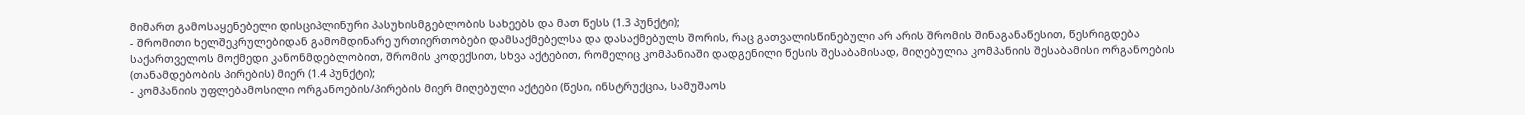მიმართ გამოსაყენებელი დისციპლინური პასუხისმგებლობის სახეებს და მათ წესს (1.3 პუნქტი);
- შრომითი ხელშეკრულებიდან გამომდინარე ურთიერთობები დამსაქმებელსა და დასაქმებულს შორის, რაც გათვალისწინებული არ არის შრომის შინაგანაწესით, წესრიგდება საქართველოს მოქმედი კანონმდებლობით, შრომის კოდექსით, სხვა აქტებით, რომელიც კომპანიაში დადგენილი წესის შესაბამისად, მიღებულია კომპანიის შესაბამისი ორგანოების (თანამდებობის პირების) მიერ (1.4 პუნქტი);
- კომპანიის უფლებამოსილი ორგანოების/პირების მიერ მიღებული აქტები (წესი, ინსტრუქცია, სამუშაოს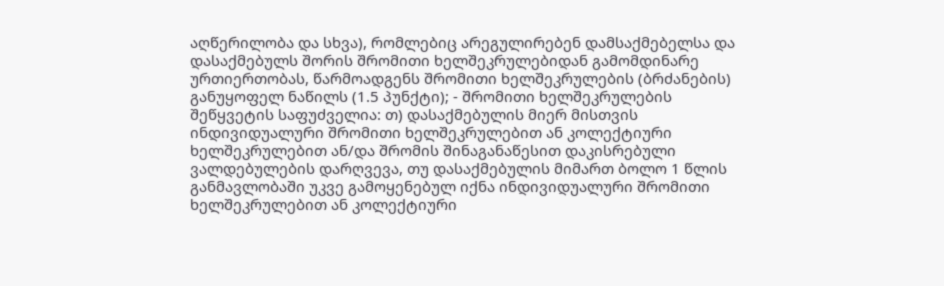აღწერილობა და სხვა), რომლებიც არეგულირებენ დამსაქმებელსა და დასაქმებულს შორის შრომითი ხელშეკრულებიდან გამომდინარე ურთიერთობას, წარმოადგენს შრომითი ხელშეკრულების (ბრძანების) განუყოფელ ნაწილს (1.5 პუნქტი); - შრომითი ხელშეკრულების შეწყვეტის საფუძველია: თ) დასაქმებულის მიერ მისთვის ინდივიდუალური შრომითი ხელშეკრულებით ან კოლექტიური ხელშეკრულებით ან/და შრომის შინაგანაწესით დაკისრებული ვალდებულების დარღვევა, თუ დასაქმებულის მიმართ ბოლო 1 წლის განმავლობაში უკვე გამოყენებულ იქნა ინდივიდუალური შრომითი ხელშეკრულებით ან კოლექტიური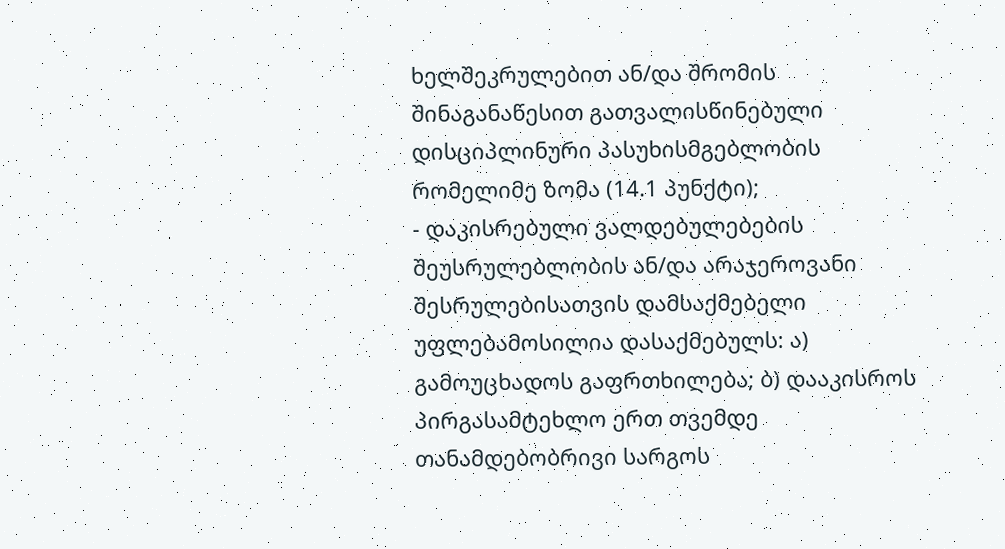ხელშეკრულებით ან/და შრომის შინაგანაწესით გათვალისწინებული დისციპლინური პასუხისმგებლობის რომელიმე ზომა (14.1 პუნქტი);
- დაკისრებული ვალდებულებების შეუსრულებლობის ან/და არაჯეროვანი შესრულებისათვის დამსაქმებელი უფლებამოსილია დასაქმებულს: ა) გამოუცხადოს გაფრთხილება; ბ) დააკისროს პირგასამტეხლო ერთ თვემდე თანამდებობრივი სარგოს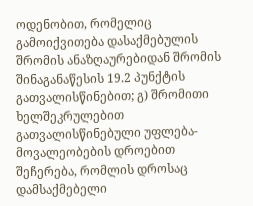ოდენობით, რომელიც გამოიქვითება დასაქმებულის შრომის ანაზღაურებიდან შრომის შინაგანაწესის 19.2 პუნქტის გათვალისწინებით; გ) შრომითი ხელშეკრულებით გათვალისწინებული უფლება-მოვალეობების დროებით შეჩერება, რომლის დროსაც დამსაქმებელი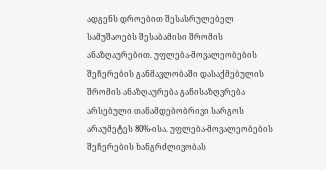ადგენს დროებით შესასრულებელ სამუშაოებს შესაბამისი შრომის ანაზღაურებით. უფლება-მოვალეობების შეჩერების განმავლობაში დასაქმებულის შრომის ანაზღაურება განისაზღვრება არსებული თანამდებობრივი სარგოს არაუმეტეს 80%-ისა. უფლება-მოვალეობების შეჩერების ხანგრძლივობას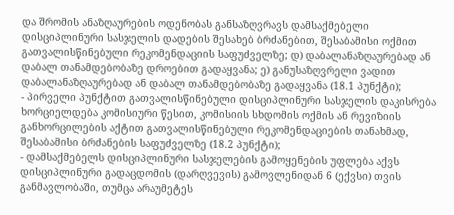და შრომის ანაზღაურების ოდენობას განსაზღვრავს დამსაქმებელი დისციპლინური სასჯელის დადების შესახებ ბრძანებით, შესაბამისი ოქმით გათვალისწინებული რეკომენდაციის საფუძველზე; დ) დაბალანაზღაურებად ან დაბალ თანამდებობაზე დროებით გადაყვანა; ე) განუსაზღვრელი ვადით დაბალანაზღაურებად ან დაბალ თანამდებობაზე გადაყვანა (18.1 პუნქტი);
- პირველი პუნქტით გათვალისწინებული დისციპლინური სასჯელის დაკისრება ხორციელდება კომისიური წესით, კომისიის სხდომის ოქმის ან რევიზიის განხორცილების აქტით გათვალისწინებული რეკომენდაციების თანახმად, შესაბამისი ბრძანების საფუძველზე (18.2 პუნქტი);
- დამსაქმებელს დისციპლინური სასჯელების გამოყენების უფლება აქვს დისციპლინური გადაცდომის (დარღვევის) გამოვლენიდან 6 (ექვსი) თვის განმავლობაში, თუმცა არაუმეტეს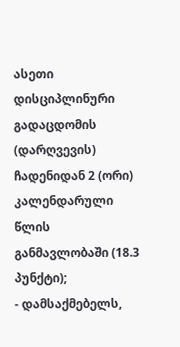ასეთი დისციპლინური გადაცდომის (დარღვევის) ჩადენიდან 2 (ორი) კალენდარული წლის განმავლობაში (18.3 პუნქტი);
- დამსაქმებელს,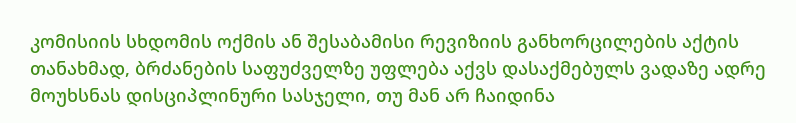კომისიის სხდომის ოქმის ან შესაბამისი რევიზიის განხორცილების აქტის თანახმად, ბრძანების საფუძველზე უფლება აქვს დასაქმებულს ვადაზე ადრე მოუხსნას დისციპლინური სასჯელი, თუ მან არ ჩაიდინა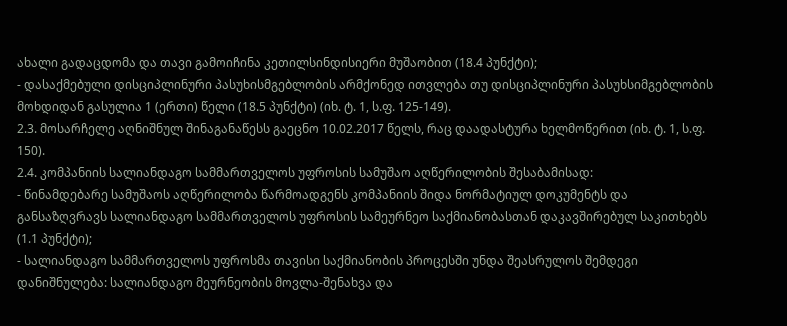ახალი გადაცდომა და თავი გამოიჩინა კეთილსინდისიერი მუშაობით (18.4 პუნქტი);
- დასაქმებული დისციპლინური პასუხისმგებლობის არმქონედ ითვლება თუ დისციპლინური პასუხსიმგებლობის მოხდიდან გასულია 1 (ერთი) წელი (18.5 პუნქტი) (იხ. ტ. 1, ს.ფ. 125-149).
2.3. მოსარჩელე აღნიშნულ შინაგანაწესს გაეცნო 10.02.2017 წელს, რაც დაადასტურა ხელმოწერით (იხ. ტ. 1, ს.ფ. 150).
2.4. კომპანიის სალიანდაგო სამმართველოს უფროსის სამუშაო აღწერილობის შესაბამისად:
- წინამდებარე სამუშაოს აღწერილობა წარმოადგენს კომპანიის შიდა ნორმატიულ დოკუმენტს და განსაზღვრავს სალიანდაგო სამმართველოს უფროსის სამეურნეო საქმიანობასთან დაკავშირებულ საკითხებს (1.1 პუნქტი);
- სალიანდაგო სამმართველოს უფროსმა თავისი საქმიანობის პროცესში უნდა შეასრულოს შემდეგი დანიშნულება: სალიანდაგო მეურნეობის მოვლა-შენახვა და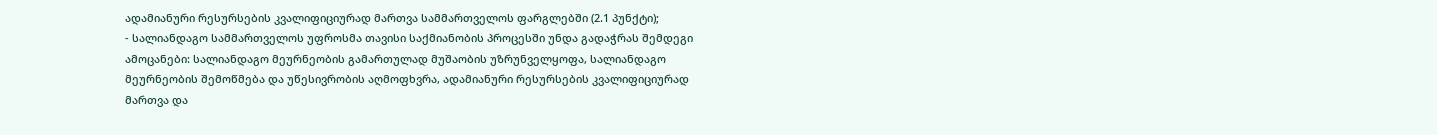ადამიანური რესურსების კვალიფიციურად მართვა სამმართველოს ფარგლებში (2.1 პუნქტი);
- სალიანდაგო სამმართველოს უფროსმა თავისი საქმიანობის პროცესში უნდა გადაჭრას შემდეგი ამოცანები: სალიანდაგო მეურნეობის გამართულად მუშაობის უზრუნველყოფა, სალიანდაგო მეურნეობის შემოწმება და უწესივრობის აღმოფხვრა, ადამიანური რესურსების კვალიფიციურად მართვა და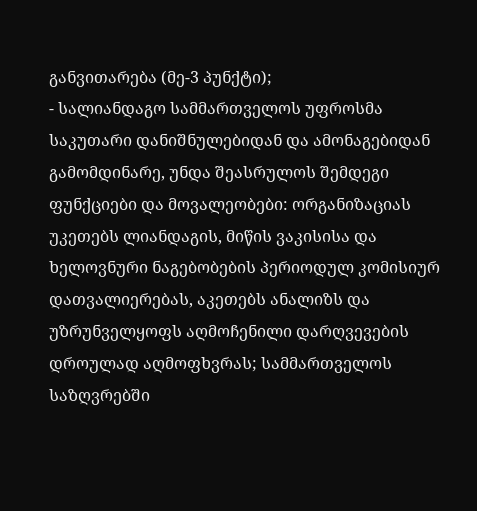განვითარება (მე-3 პუნქტი);
- სალიანდაგო სამმართველოს უფროსმა საკუთარი დანიშნულებიდან და ამონაგებიდან გამომდინარე, უნდა შეასრულოს შემდეგი ფუნქციები და მოვალეობები: ორგანიზაციას უკეთებს ლიანდაგის, მიწის ვაკისისა და ხელოვნური ნაგებობების პერიოდულ კომისიურ დათვალიერებას, აკეთებს ანალიზს და უზრუნველყოფს აღმოჩენილი დარღვევების დროულად აღმოფხვრას; სამმართველოს საზღვრებში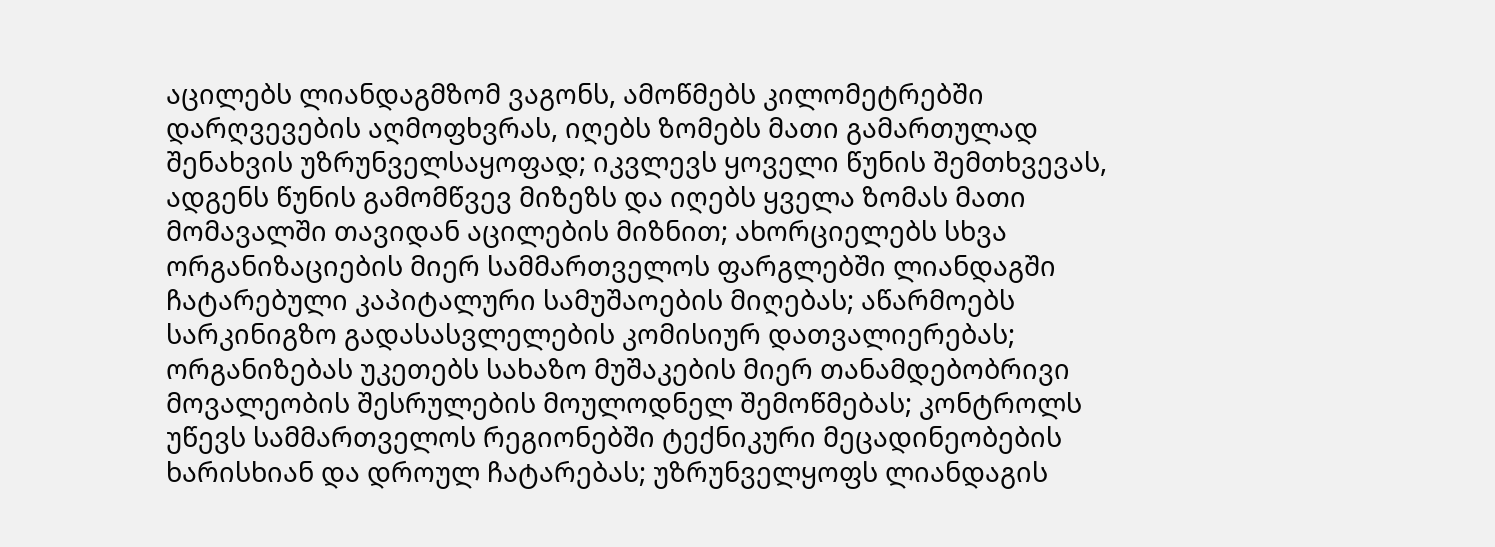აცილებს ლიანდაგმზომ ვაგონს, ამოწმებს კილომეტრებში დარღვევების აღმოფხვრას, იღებს ზომებს მათი გამართულად შენახვის უზრუნველსაყოფად; იკვლევს ყოველი წუნის შემთხვევას, ადგენს წუნის გამომწვევ მიზეზს და იღებს ყველა ზომას მათი მომავალში თავიდან აცილების მიზნით; ახორციელებს სხვა ორგანიზაციების მიერ სამმართველოს ფარგლებში ლიანდაგში ჩატარებული კაპიტალური სამუშაოების მიღებას; აწარმოებს სარკინიგზო გადასასვლელების კომისიურ დათვალიერებას; ორგანიზებას უკეთებს სახაზო მუშაკების მიერ თანამდებობრივი მოვალეობის შესრულების მოულოდნელ შემოწმებას; კონტროლს უწევს სამმართველოს რეგიონებში ტექნიკური მეცადინეობების ხარისხიან და დროულ ჩატარებას; უზრუნველყოფს ლიანდაგის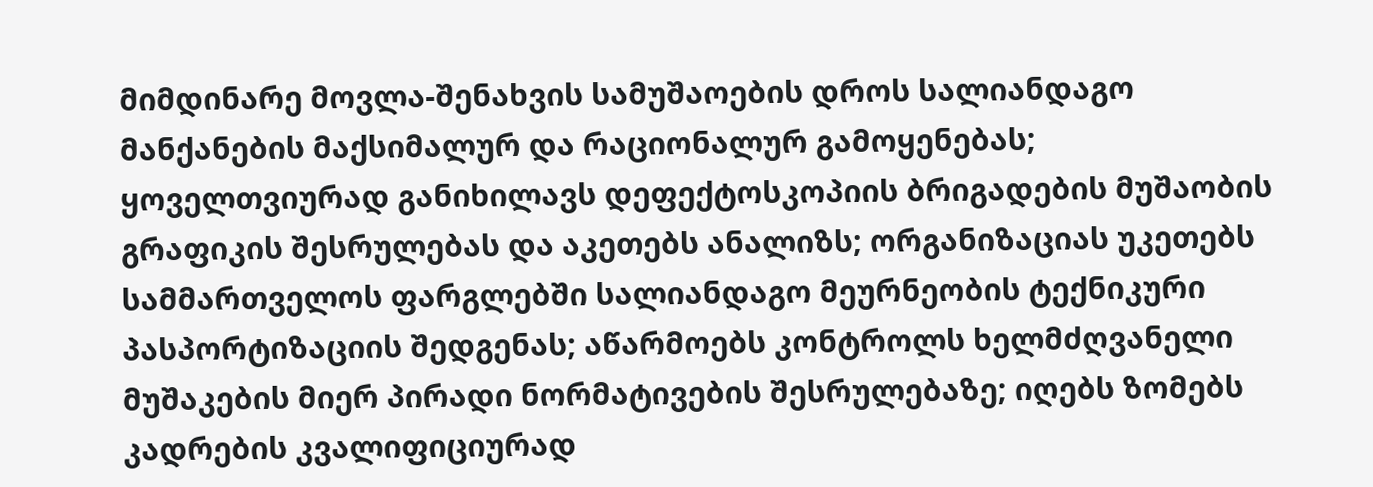მიმდინარე მოვლა-შენახვის სამუშაოების დროს სალიანდაგო მანქანების მაქსიმალურ და რაციონალურ გამოყენებას; ყოველთვიურად განიხილავს დეფექტოსკოპიის ბრიგადების მუშაობის გრაფიკის შესრულებას და აკეთებს ანალიზს; ორგანიზაციას უკეთებს სამმართველოს ფარგლებში სალიანდაგო მეურნეობის ტექნიკური პასპორტიზაციის შედგენას; აწარმოებს კონტროლს ხელმძღვანელი მუშაკების მიერ პირადი ნორმატივების შესრულებაზე; იღებს ზომებს კადრების კვალიფიციურად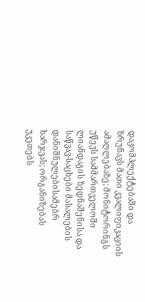დაკომპლექტებაში და ზრუნავს მათი კვალიფიკაციის ამაღლებაზე; მონიტორინგს უწევს სამმართველოში ლიანდაგის ზედნაშენისა და საწვავ-საცხები მასალების დანიშნულებისამებრ ხარჯვას; ორგანიზებას უკეთებს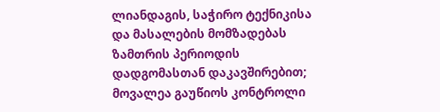ლიანდაგის, საჭირო ტექნიკისა და მასალების მომზადებას ზამთრის პერიოდის დადგომასთან დაკავშირებით; მოვალეა გაუწიოს კონტროლი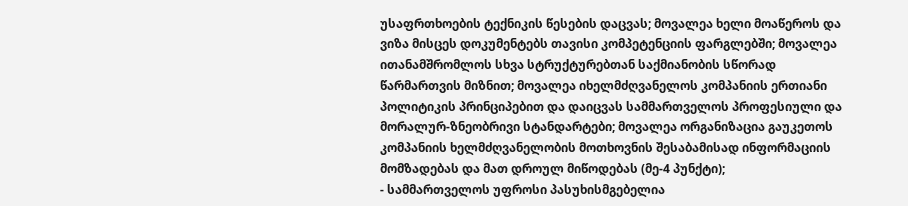უსაფრთხოების ტექნიკის წესების დაცვას; მოვალეა ხელი მოაწეროს და ვიზა მისცეს დოკუმენტებს თავისი კომპეტენციის ფარგლებში; მოვალეა ითანამშრომლოს სხვა სტრუქტურებთან საქმიანობის სწორად წარმართვის მიზნით; მოვალეა იხელმძღვანელოს კომპანიის ერთიანი პოლიტიკის პრინციპებით და დაიცვას სამმართველოს პროფესიული და მორალურ-ზნეობრივი სტანდარტები; მოვალეა ორგანიზაცია გაუკეთოს კომპანიის ხელმძღვანელობის მოთხოვნის შესაბამისად ინფორმაციის მომზადებას და მათ დროულ მიწოდებას (მე-4 პუნქტი);
- სამმართველოს უფროსი პასუხისმგებელია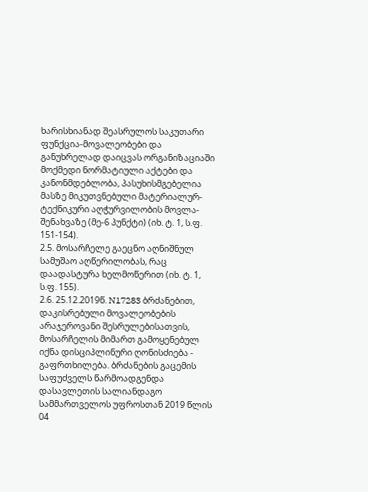ხარისხიანად შეასრულოს საკუთარი ფუნქცია-მოვალეობები და განუხრელად დაიცვას ორგანიზაციაში მოქმედი ნორმატიული აქტები და კანონმდებლობა, პასუხისმგებელია მასზე მიკუთვნებული მატერიალურ-ტექნიკური აღჭურვილობის მოვლა-შენახვაზე (მე-6 პუნქტი) (იხ. ტ. 1, ს.ფ. 151-154).
2.5. მოსარჩელე გაეცნო აღნიშნულ სამუშაო აღწერილობას, რაც დაადასტურა ხელმოწერით (იხ. ტ. 1, ს.ფ. 155).
2.6. 25.12.2019წ. N17283 ბრძანებით, დაკისრებული მოვალეობების არაჯეროვანი შესრულებისათვის, მოსარჩელის მიმართ გამოყენებულ იქნა დისციპლინური ღონისძიება - გაფრთხილება. ბრძანების გაცემის საფუძველს წარმოადგენდა დასავლეთის სალიანდაგო სამმართველოს უფროსთან 2019 წლის 04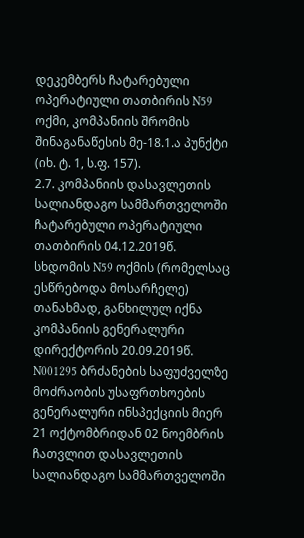დეკემბერს ჩატარებული ოპერატიული თათბირის N59 ოქმი, კომპანიის შრომის შინაგანაწესის მე-18.1.ა პუნქტი (იხ. ტ. 1, ს.ფ. 157).
2.7. კომპანიის დასავლეთის სალიანდაგო სამმართველოში ჩატარებული ოპერატიული თათბირის 04.12.2019წ. სხდომის N59 ოქმის (რომელსაც ესწრებოდა მოსარჩელე) თანახმად, განხილულ იქნა კომპანიის გენერალური დირექტორის 20.09.2019წ. N001295 ბრძანების საფუძველზე მოძრაობის უსაფრთხოების გენერალური ინსპექციის მიერ 21 ოქტომბრიდან 02 ნოემბრის ჩათვლით დასავლეთის სალიანდაგო სამმართველოში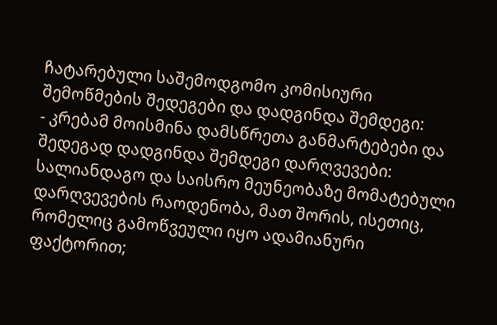ჩატარებული საშემოდგომო კომისიური შემოწმების შედეგები და დადგინდა შემდეგი:
- კრებამ მოისმინა დამსწრეთა განმარტებები და შედეგად დადგინდა შემდეგი დარღვევები: სალიანდაგო და საისრო მეუნეობაზე მომატებული დარღვევების რაოდენობა, მათ შორის, ისეთიც, რომელიც გამოწვეული იყო ადამიანური ფაქტორით;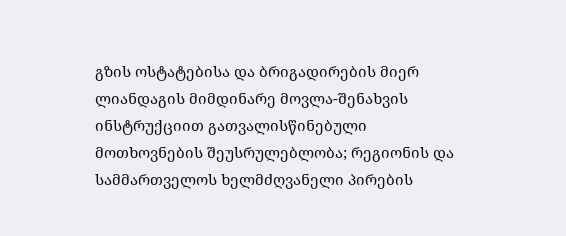გზის ოსტატებისა და ბრიგადირების მიერ ლიანდაგის მიმდინარე მოვლა-შენახვის ინსტრუქციით გათვალისწინებული მოთხოვნების შეუსრულებლობა; რეგიონის და სამმართველოს ხელმძღვანელი პირების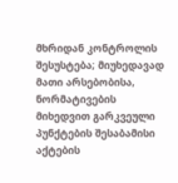მხრიდან კონტროლის შესუსტება; მიუხედავად მათი არსებობისა, ნორმატივების მიხედვით გარკვეული პუნქტების შესაბამისი აქტების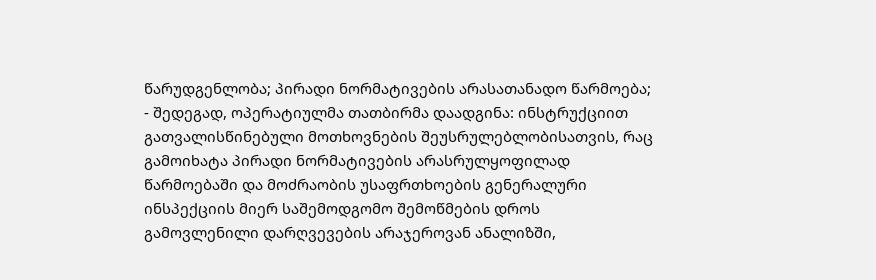წარუდგენლობა; პირადი ნორმატივების არასათანადო წარმოება;
- შედეგად, ოპერატიულმა თათბირმა დაადგინა: ინსტრუქციით გათვალისწინებული მოთხოვნების შეუსრულებლობისათვის, რაც გამოიხატა პირადი ნორმატივების არასრულყოფილად წარმოებაში და მოძრაობის უსაფრთხოების გენერალური ინსპექციის მიერ საშემოდგომო შემოწმების დროს გამოვლენილი დარღვევების არაჯეროვან ანალიზში,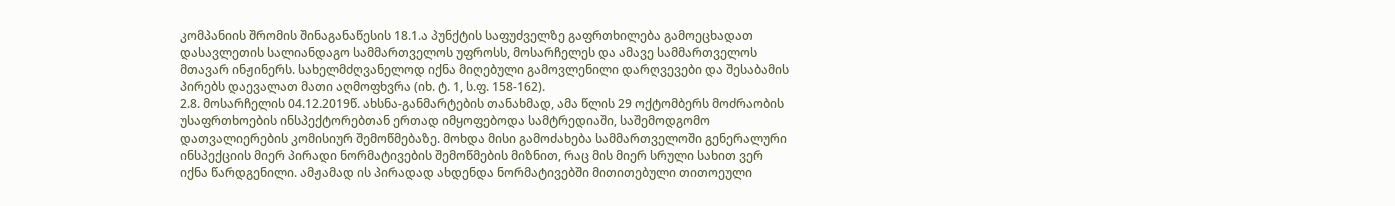კომპანიის შრომის შინაგანაწესის 18.1.ა პუნქტის საფუძველზე გაფრთხილება გამოეცხადათ დასავლეთის სალიანდაგო სამმართველოს უფროსს, მოსარჩელეს და ამავე სამმართველოს მთავარ ინჟინერს. სახელმძღვანელოდ იქნა მიღებული გამოვლენილი დარღვევები და შესაბამის პირებს დაევალათ მათი აღმოფხვრა (იხ. ტ. 1, ს.ფ. 158-162).
2.8. მოსარჩელის 04.12.2019წ. ახსნა-განმარტების თანახმად, ამა წლის 29 ოქტომბერს მოძრაობის უსაფრთხოების ინსპექტორებთან ერთად იმყოფებოდა სამტრედიაში, საშემოდგომო დათვალიერების კომისიურ შემოწმებაზე. მოხდა მისი გამოძახება სამმართველოში გენერალური ინსპექციის მიერ პირადი ნორმატივების შემოწმების მიზნით, რაც მის მიერ სრული სახით ვერ იქნა წარდგენილი. ამჟამად ის პირადად ახდენდა ნორმატივებში მითითებული თითოეული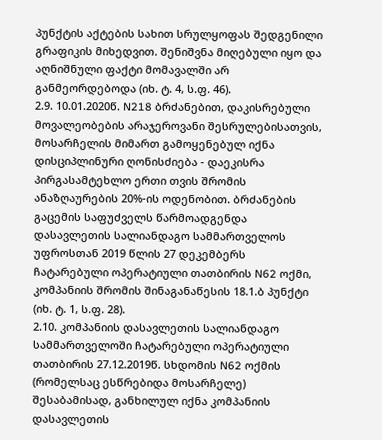პუნქტის აქტების სახით სრულყოფას შედგენილი გრაფიკის მიხედვით. შენიშვნა მიღებული იყო და აღნიშნული ფაქტი მომავალში არ განმეორდებოდა (იხ. ტ. 4, ს.ფ. 46).
2.9. 10.01.2020წ. N218 ბრძანებით, დაკისრებული მოვალეობების არაჯეროვანი შესრულებისათვის, მოსარჩელის მიმართ გამოყენებულ იქნა დისციპლინური ღონისძიება - დაეკისრა პირგასამტეხლო ერთი თვის შრომის ანაზღაურების 20%-ის ოდენობით. ბრძანების გაცემის საფუძველს წარმოადგენდა დასავლეთის სალიანდაგო სამმართველოს უფროსთან 2019 წლის 27 დეკემბერს ჩატარებული ოპერატიული თათბირის N62 ოქმი, კომპანიის შრომის შინაგანაწესის 18.1.ბ პუნქტი (იხ. ტ. 1, ს.ფ. 28).
2.10. კომპანიის დასავლეთის სალიანდაგო სამმართველოში ჩატარებული ოპერატიული თათბირის 27.12.2019წ. სხდომის N62 ოქმის (რომელსაც ესწრებიდა მოსარჩელე) შესაბამისად, განხილულ იქნა კომპანიის დასავლეთის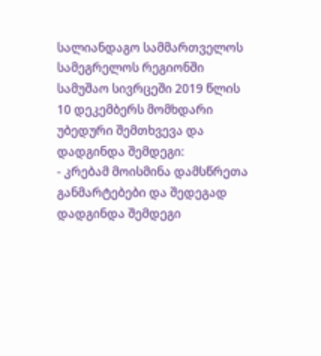სალიანდაგო სამმართველოს სამეგრელოს რეგიონში სამუშაო სივრცეში 2019 წლის 10 დეკემბერს მომხდარი უბედური შემთხვევა და დადგინდა შემდეგი:
- კრებამ მოისმინა დამსწრეთა განმარტებები და შედეგად დადგინდა შემდეგი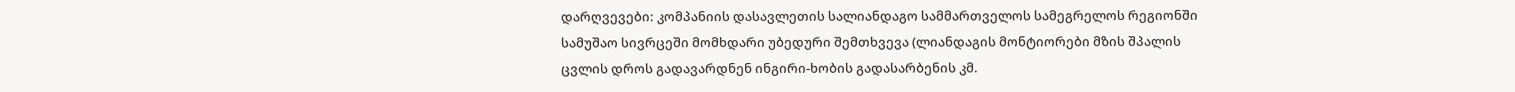დარღვევები: კომპანიის დასავლეთის სალიანდაგო სამმართველოს სამეგრელოს რეგიონში სამუშაო სივრცეში მომხდარი უბედური შემთხვევა (ლიანდაგის მონტიორები მზის შპალის ცვლის დროს გადავარდნენ ინგირი-ხობის გადასარბენის კმ.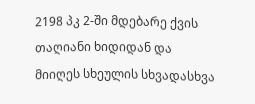2198 პკ 2-ში მდებარე ქვის თაღიანი ხიდიდან და მიიღეს სხეულის სხვადასხვა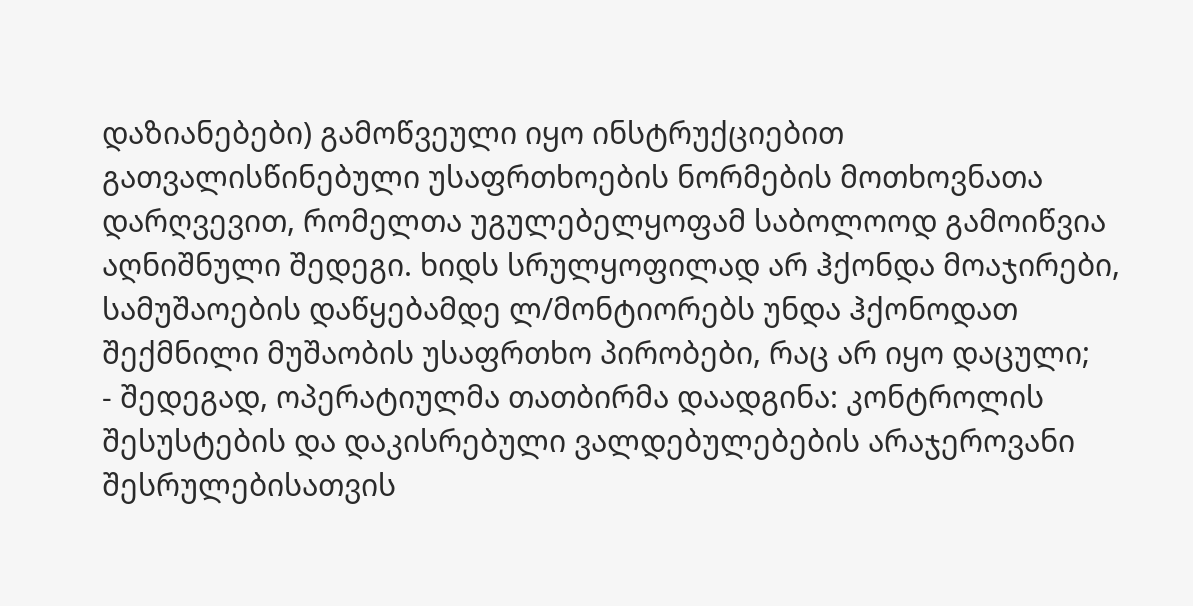დაზიანებები) გამოწვეული იყო ინსტრუქციებით გათვალისწინებული უსაფრთხოების ნორმების მოთხოვნათა დარღვევით, რომელთა უგულებელყოფამ საბოლოოდ გამოიწვია აღნიშნული შედეგი. ხიდს სრულყოფილად არ ჰქონდა მოაჯირები, სამუშაოების დაწყებამდე ლ/მონტიორებს უნდა ჰქონოდათ შექმნილი მუშაობის უსაფრთხო პირობები, რაც არ იყო დაცული;
- შედეგად, ოპერატიულმა თათბირმა დაადგინა: კონტროლის შესუსტების და დაკისრებული ვალდებულებების არაჯეროვანი შესრულებისათვის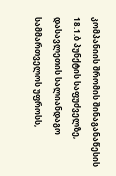კომპანიის შრომის შინაგანაწესის 18.1.ბ პუნქტის საფუძველზე, დასავლეთის სალიანდაგო სამმართველოს უფროსს,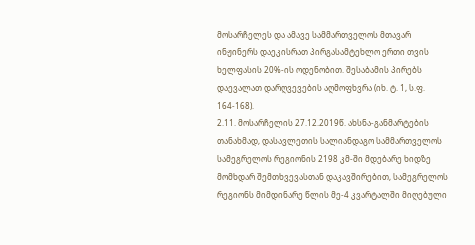მოსარჩელეს და ამავე სამმართველოს მთავარ ინჟინერს დაეკისრათ პირგასამტეხლო ერთი თვის ხელფასის 20%-ის ოდენობით. შესაბამის პირებს დაევალათ დარღვევების აღმოფხვრა (იხ. ტ. 1, ს.ფ. 164-168).
2.11. მოსარჩელის 27.12.2019წ. ახსნა-განმარტების თანახმად, დასავლეთის სალიანდაგო სამმართველოს სამეგრელოს რეგიონის 2198 კმ-ში მდებარე ხიდზე მომხდარ შემთხვევასთან დაკავშირებით, სამეგრელოს რეგიონს მიმდინარე წლის მე-4 კვარტალში მიღებული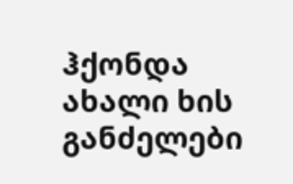ჰქონდა ახალი ხის განძელები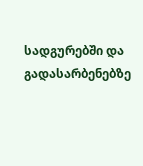სადგურებში და გადასარბენებზე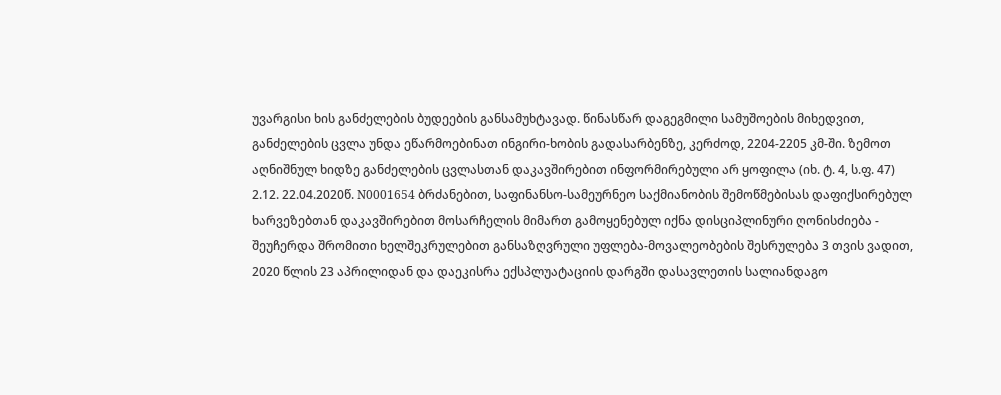უვარგისი ხის განძელების ბუდეების განსამუხტავად. წინასწარ დაგეგმილი სამუშოების მიხედვით, განძელების ცვლა უნდა ეწარმოებინათ ინგირი-ხობის გადასარბენზე, კერძოდ, 2204-2205 კმ-ში. ზემოთ აღნიშნულ ხიდზე განძელების ცვლასთან დაკავშირებით ინფორმირებული არ ყოფილა (იხ. ტ. 4, ს.ფ. 47)
2.12. 22.04.2020წ. N0001654 ბრძანებით, საფინანსო-სამეურნეო საქმიანობის შემოწმებისას დაფიქსირებულ ხარვეზებთან დაკავშირებით მოსარჩელის მიმართ გამოყენებულ იქნა დისციპლინური ღონისძიება - შეუჩერდა შრომითი ხელშეკრულებით განსაზღვრული უფლება-მოვალეობების შესრულება 3 თვის ვადით, 2020 წლის 23 აპრილიდან და დაეკისრა ექსპლუატაციის დარგში დასავლეთის სალიანდაგო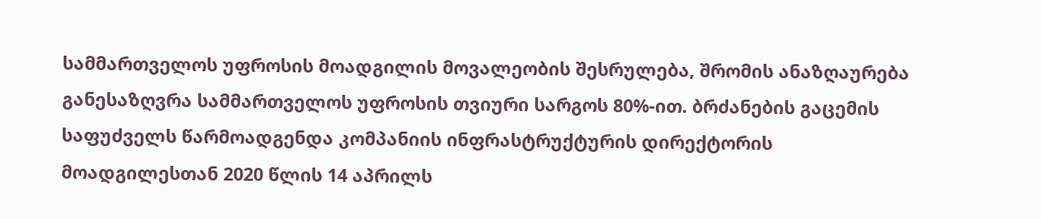სამმართველოს უფროსის მოადგილის მოვალეობის შესრულება, შრომის ანაზღაურება განესაზღვრა სამმართველოს უფროსის თვიური სარგოს 80%-ით. ბრძანების გაცემის საფუძველს წარმოადგენდა კომპანიის ინფრასტრუქტურის დირექტორის მოადგილესთან 2020 წლის 14 აპრილს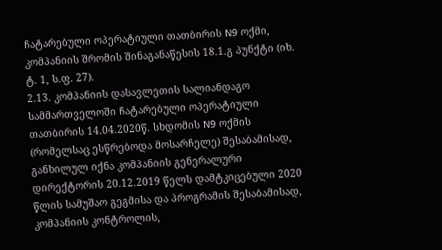ჩატარებული ოპერატიული თათბირის N9 ოქმი, კომპანიის შრომის შინაგანაწესის 18.1.გ პუნქტი (იხ. ტ. 1, ს.ფ. 27).
2.13. კომპანიის დასავლეთის სალიანდაგო სამმართველოში ჩატარებული ოპერატიული თათბირის 14.04.2020წ. სხდომის N9 ოქმის (რომელსაც ესწრებოდა მოსარჩელე) შესაბამისად, განხილულ იქნა კომპანიის გენერალური დირექტორის 20.12.2019 წელს დამტკიცებული 2020 წლის სამუშაო გეგმისა და პროგრამის შესაბამისად, კომპანიის კონტროლის,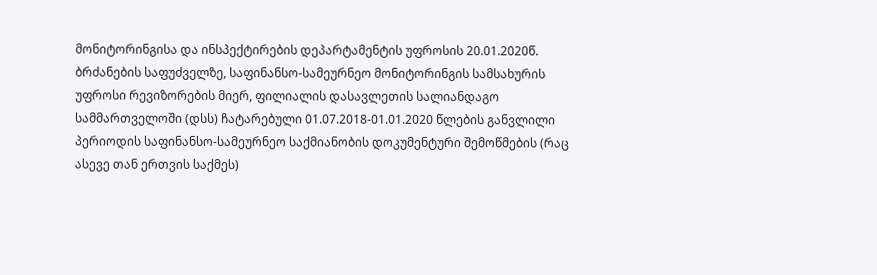მონიტორინგისა და ინსპექტირების დეპარტამენტის უფროსის 20.01.2020წ. ბრძანების საფუძველზე, საფინანსო-სამეურნეო მონიტორინგის სამსახურის უფროსი რევიზორების მიერ, ფილიალის დასავლეთის სალიანდაგო სამმართველოში (დსს) ჩატარებული 01.07.2018-01.01.2020 წლების განვლილი პერიოდის საფინანსო-სამეურნეო საქმიანობის დოკუმენტური შემოწმების (რაც ასევე თან ერთვის საქმეს)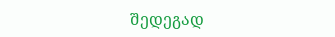შედეგად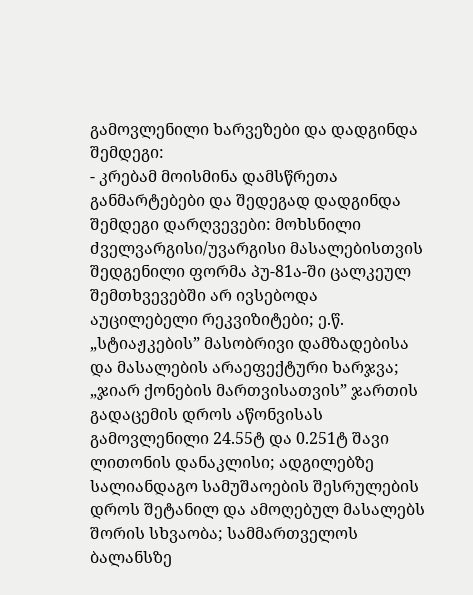გამოვლენილი ხარვეზები და დადგინდა შემდეგი:
- კრებამ მოისმინა დამსწრეთა განმარტებები და შედეგად დადგინდა შემდეგი დარღვევები: მოხსნილი ძველვარგისი/უვარგისი მასალებისთვის შედგენილი ფორმა პუ-81ა-ში ცალკეულ შემთხვევებში არ ივსებოდა აუცილებელი რეკვიზიტები; ე.წ. „სტიაჟკების” მასობრივი დამზადებისა და მასალების არაეფექტური ხარჯვა; „ჯიარ ქონების მართვისათვის” ჯართის გადაცემის დროს აწონვისას გამოვლენილი 24.55ტ და 0.251ტ შავი ლითონის დანაკლისი; ადგილებზე სალიანდაგო სამუშაოების შესრულების დროს შეტანილ და ამოღებულ მასალებს შორის სხვაობა; სამმართველოს ბალანსზე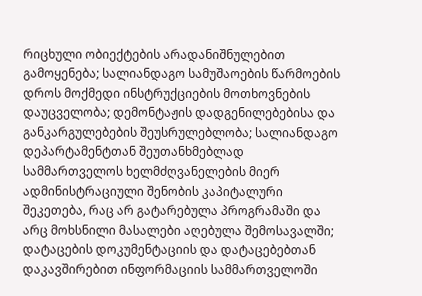რიცხული ობიექტების არადანიშნულებით გამოყენება; სალიანდაგო სამუშაოების წარმოების დროს მოქმედი ინსტრუქციების მოთხოვნების დაუცველობა; დემონტაჟის დადგენილებებისა და განკარგულებების შეუსრულებლობა; სალიანდაგო დეპარტამენტთან შეუთანხმებლად სამმართველოს ხელმძღვანელების მიერ ადმინისტრაციული შენობის კაპიტალური შეკეთება, რაც არ გატარებულა პროგრამაში და არც მოხსნილი მასალები აღებულა შემოსავალში; დატაცების დოკუმენტაციის და დატაცებებთან დაკავშირებით ინფორმაციის სამმართველოში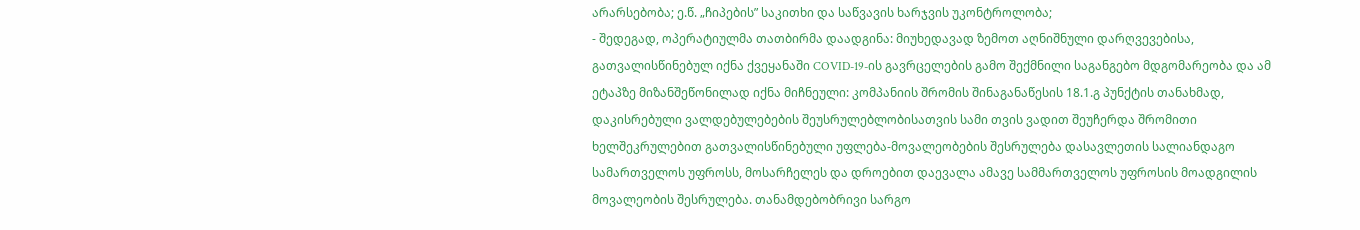არარსებობა; ე.წ. „ჩიპების” საკითხი და საწვავის ხარჯვის უკონტროლობა;
- შედეგად, ოპერატიულმა თათბირმა დაადგინა: მიუხედავად ზემოთ აღნიშნული დარღვევებისა, გათვალისწინებულ იქნა ქვეყანაში COVID-19-ის გავრცელების გამო შექმნილი საგანგებო მდგომარეობა და ამ ეტაპზე მიზანშეწონილად იქნა მიჩნეული: კომპანიის შრომის შინაგანაწესის 18.1.გ პუნქტის თანახმად, დაკისრებული ვალდებულებების შეუსრულებლობისათვის სამი თვის ვადით შეუჩერდა შრომითი ხელშეკრულებით გათვალისწინებული უფლება-მოვალეობების შესრულება დასავლეთის სალიანდაგო სამართველოს უფროსს, მოსარჩელეს და დროებით დაევალა ამავე სამმართველოს უფროსის მოადგილის მოვალეობის შესრულება. თანამდებობრივი სარგო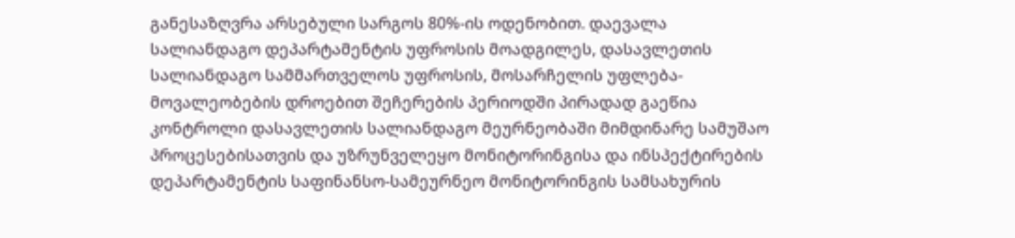განესაზღვრა არსებული სარგოს 80%-ის ოდენობით. დაევალა სალიანდაგო დეპარტამენტის უფროსის მოადგილეს, დასავლეთის სალიანდაგო სამმართველოს უფროსის, მოსარჩელის უფლება-მოვალეობების დროებით შეჩერების პერიოდში პირადად გაეწია კონტროლი დასავლეთის სალიანდაგო მეურნეობაში მიმდინარე სამუშაო პროცესებისათვის და უზრუნველეყო მონიტორინგისა და ინსპექტირების დეპარტამენტის საფინანსო-სამეურნეო მონიტორინგის სამსახურის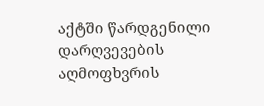აქტში წარდგენილი დარღვევების აღმოფხვრის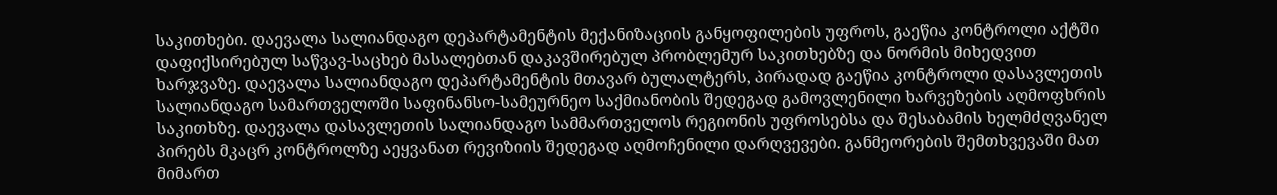საკითხები. დაევალა სალიანდაგო დეპარტამენტის მექანიზაციის განყოფილების უფროს, გაეწია კონტროლი აქტში დაფიქსირებულ საწვავ-საცხებ მასალებთან დაკავშირებულ პრობლემურ საკითხებზე და ნორმის მიხედვით ხარჯვაზე. დაევალა სალიანდაგო დეპარტამენტის მთავარ ბულალტერს, პირადად გაეწია კონტროლი დასავლეთის სალიანდაგო სამართველოში საფინანსო-სამეურნეო საქმიანობის შედეგად გამოვლენილი ხარვეზების აღმოფხრის საკითხზე. დაევალა დასავლეთის სალიანდაგო სამმართველოს რეგიონის უფროსებსა და შესაბამის ხელმძღვანელ პირებს მკაცრ კონტროლზე აეყვანათ რევიზიის შედეგად აღმოჩენილი დარღვევები. განმეორების შემთხვევაში მათ მიმართ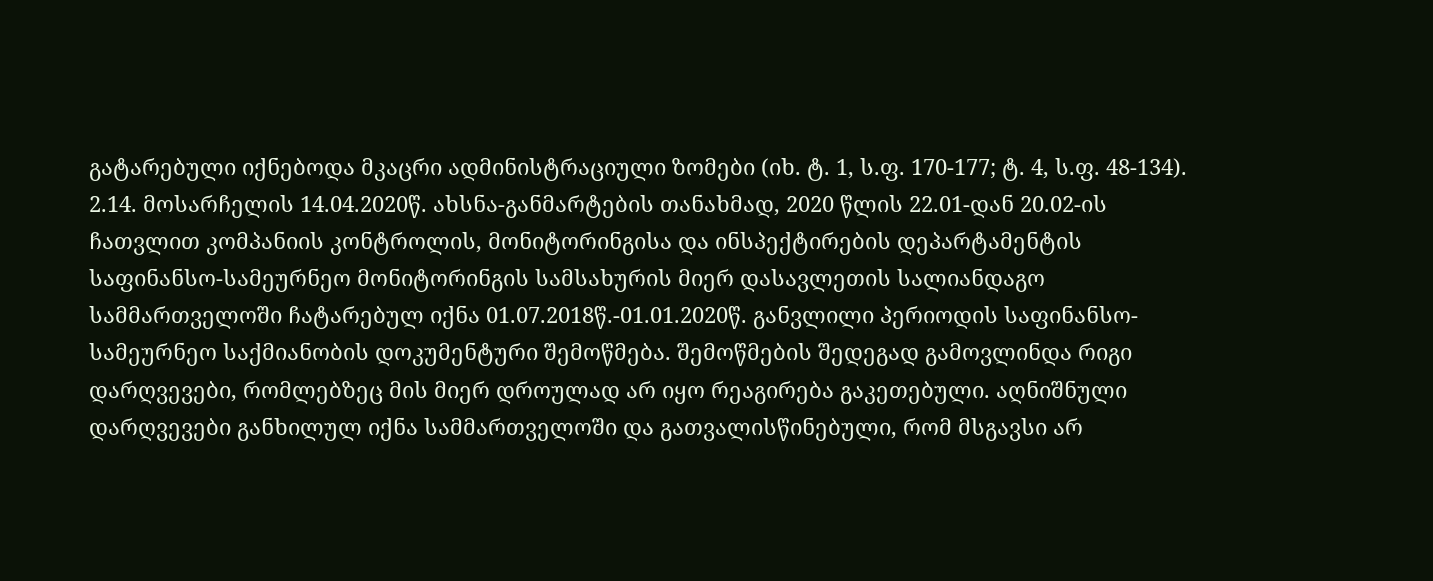გატარებული იქნებოდა მკაცრი ადმინისტრაციული ზომები (იხ. ტ. 1, ს.ფ. 170-177; ტ. 4, ს.ფ. 48-134).
2.14. მოსარჩელის 14.04.2020წ. ახსნა-განმარტების თანახმად, 2020 წლის 22.01-დან 20.02-ის ჩათვლით კომპანიის კონტროლის, მონიტორინგისა და ინსპექტირების დეპარტამენტის საფინანსო-სამეურნეო მონიტორინგის სამსახურის მიერ დასავლეთის სალიანდაგო სამმართველოში ჩატარებულ იქნა 01.07.2018წ.-01.01.2020წ. განვლილი პერიოდის საფინანსო-სამეურნეო საქმიანობის დოკუმენტური შემოწმება. შემოწმების შედეგად გამოვლინდა რიგი დარღვევები, რომლებზეც მის მიერ დროულად არ იყო რეაგირება გაკეთებული. აღნიშნული დარღვევები განხილულ იქნა სამმართველოში და გათვალისწინებული, რომ მსგავსი არ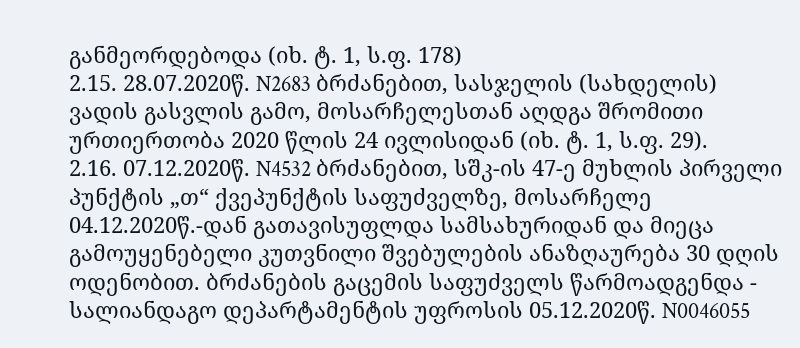განმეორდებოდა (იხ. ტ. 1, ს.ფ. 178)
2.15. 28.07.2020წ. N2683 ბრძანებით, სასჯელის (სახდელის) ვადის გასვლის გამო, მოსარჩელესთან აღდგა შრომითი ურთიერთობა 2020 წლის 24 ივლისიდან (იხ. ტ. 1, ს.ფ. 29).
2.16. 07.12.2020წ. N4532 ბრძანებით, სშკ-ის 47-ე მუხლის პირველი პუნქტის „თ“ ქვეპუნქტის საფუძველზე, მოსარჩელე 04.12.2020წ.-დან გათავისუფლდა სამსახურიდან და მიეცა გამოუყენებელი კუთვნილი შვებულების ანაზღაურება 30 დღის ოდენობით. ბრძანების გაცემის საფუძველს წარმოადგენდა - სალიანდაგო დეპარტამენტის უფროსის 05.12.2020წ. N0046055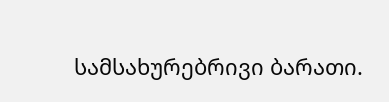სამსახურებრივი ბარათი.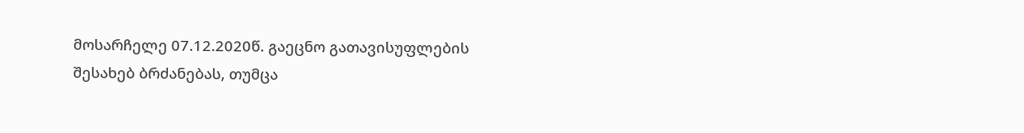მოსარჩელე 07.12.2020წ. გაეცნო გათავისუფლების შესახებ ბრძანებას, თუმცა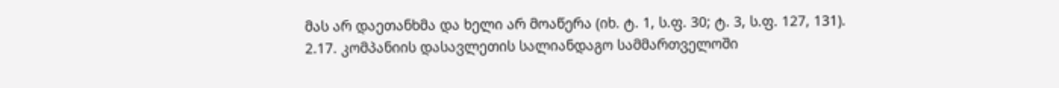მას არ დაეთანხმა და ხელი არ მოაწერა (იხ. ტ. 1, ს.ფ. 30; ტ. 3, ს.ფ. 127, 131).
2.17. კომპანიის დასავლეთის სალიანდაგო სამმართველოში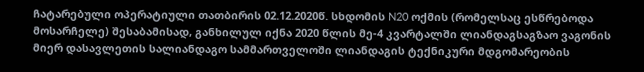ჩატარებული ოპერატიული თათბირის 02.12.2020წ. სხდომის N20 ოქმის (რომელსაც ესწრებოდა მოსარჩელე) შესაბამისად, განხილულ იქნა 2020 წლის მე-4 კვარტალში ლიანდაგსაგზაო ვაგონის მიერ დასავლეთის სალიანდაგო სამმართველოში ლიანდაგის ტექნიკური მდგომარეობის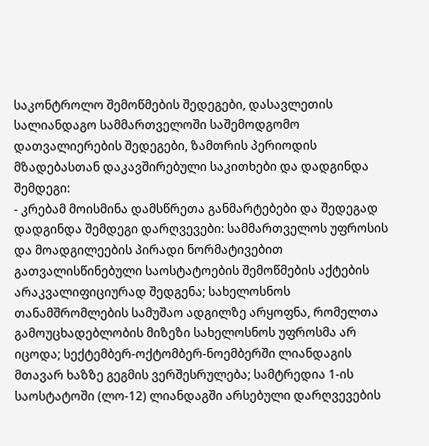საკონტროლო შემოწმების შედეგები, დასავლეთის სალიანდაგო სამმართველოში საშემოდგომო დათვალიერების შედეგები, ზამთრის პერიოდის მზადებასთან დაკავშირებული საკითხები და დადგინდა შემდეგი:
- კრებამ მოისმინა დამსწრეთა განმარტებები და შედეგად დადგინდა შემდეგი დარღვევები: სამმართველოს უფროსის და მოადგილეების პირადი ნორმატივებით გათვალისწინებული საოსტატოების შემოწმების აქტების არაკვალიფიციურად შედგენა; სახელოსნოს თანამშრომლების სამუშაო ადგილზე არყოფნა, რომელთა გამოუცხადებლობის მიზეზი სახელოსნოს უფროსმა არ იცოდა; სექტემბერ-ოქტომბერ-ნოემბერში ლიანდაგის მთავარ ხაზზე გეგმის ვერშესრულება; სამტრედია 1-ის საოსტატოში (ლო-12) ლიანდაგში არსებული დარღვევების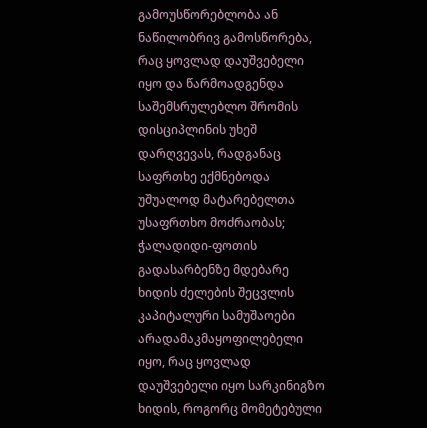გამოუსწორებლობა ან ნაწილობრივ გამოსწორება, რაც ყოვლად დაუშვებელი იყო და წარმოადგენდა საშემსრულებლო შრომის დისციპლინის უხეშ დარღვევას, რადგანაც საფრთხე ექმნებოდა უშუალოდ მატარებელთა უსაფრთხო მოძრაობას; ჭალადიდი-ფოთის გადასარბენზე მდებარე ხიდის ძელების შეცვლის კაპიტალური სამუშაოები არადამაკმაყოფილებელი იყო, რაც ყოვლად დაუშვებელი იყო სარკინიგზო ხიდის, როგორც მომეტებული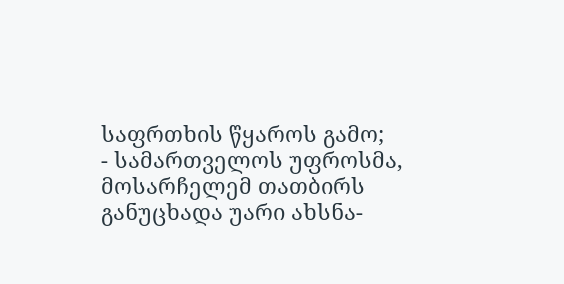საფრთხის წყაროს გამო;
- სამართველოს უფროსმა, მოსარჩელემ თათბირს განუცხადა უარი ახსნა-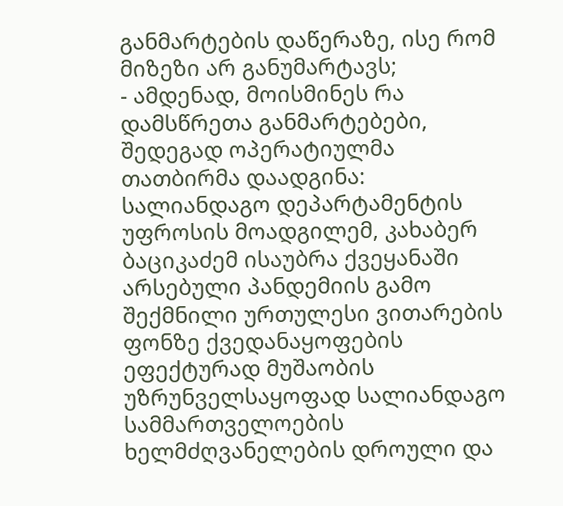განმარტების დაწერაზე, ისე რომ მიზეზი არ განუმარტავს;
- ამდენად, მოისმინეს რა დამსწრეთა განმარტებები, შედეგად ოპერატიულმა თათბირმა დაადგინა: სალიანდაგო დეპარტამენტის უფროსის მოადგილემ, კახაბერ ბაციკაძემ ისაუბრა ქვეყანაში არსებული პანდემიის გამო შექმნილი ურთულესი ვითარების ფონზე ქვედანაყოფების ეფექტურად მუშაობის უზრუნველსაყოფად სალიანდაგო სამმართველოების ხელმძღვანელების დროული და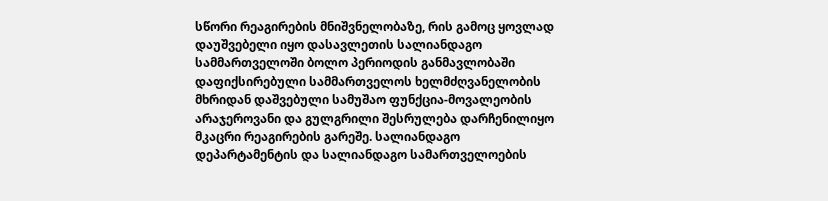სწორი რეაგირების მნიშვნელობაზე, რის გამოც ყოვლად დაუშვებელი იყო დასავლეთის სალიანდაგო სამმართველოში ბოლო პერიოდის განმავლობაში დაფიქსირებული სამმართველოს ხელმძღვანელობის მხრიდან დაშვებული სამუშაო ფუნქცია-მოვალეობის არაჯეროვანი და გულგრილი შესრულება დარჩენილიყო მკაცრი რეაგირების გარეშე. სალიანდაგო დეპარტამენტის და სალიანდაგო სამართველოების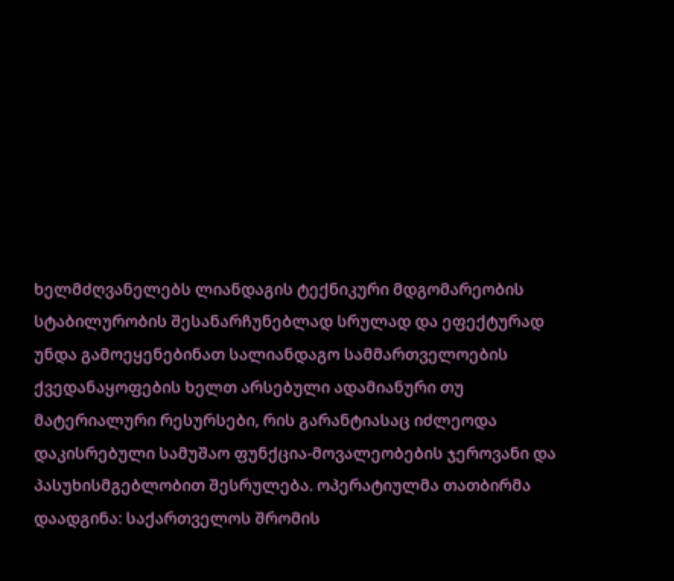ხელმძღვანელებს ლიანდაგის ტექნიკური მდგომარეობის სტაბილურობის შესანარჩუნებლად სრულად და ეფექტურად უნდა გამოეყენებინათ სალიანდაგო სამმართველოების ქვედანაყოფების ხელთ არსებული ადამიანური თუ მატერიალური რესურსები, რის გარანტიასაც იძლეოდა დაკისრებული სამუშაო ფუნქცია-მოვალეობების ჯეროვანი და პასუხისმგებლობით შესრულება. ოპერატიულმა თათბირმა დაადგინა: საქართველოს შრომის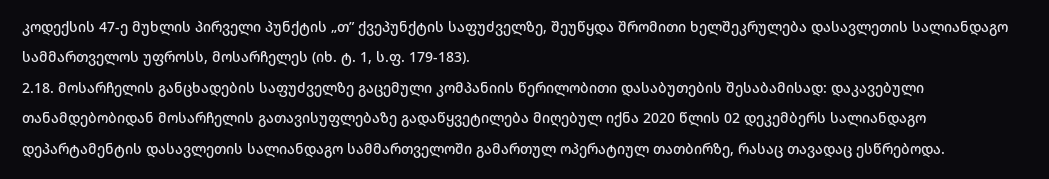კოდექსის 47-ე მუხლის პირველი პუნქტის „თ” ქვეპუნქტის საფუძველზე, შეუწყდა შრომითი ხელშეკრულება დასავლეთის სალიანდაგო სამმართველოს უფროსს, მოსარჩელეს (იხ. ტ. 1, ს.ფ. 179-183).
2.18. მოსარჩელის განცხადების საფუძველზე გაცემული კომპანიის წერილობითი დასაბუთების შესაბამისად: დაკავებული თანამდებობიდან მოსარჩელის გათავისუფლებაზე გადაწყვეტილება მიღებულ იქნა 2020 წლის 02 დეკემბერს სალიანდაგო დეპარტამენტის დასავლეთის სალიანდაგო სამმართველოში გამართულ ოპერატიულ თათბირზე, რასაც თავადაც ესწრებოდა.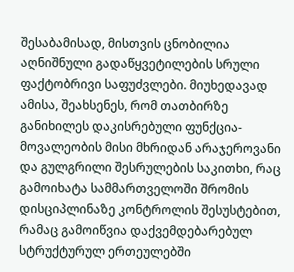შესაბამისად, მისთვის ცნობილია აღნიშნული გადაწყვეტილების სრული ფაქტობრივი საფუძვლები. მიუხედავად ამისა, შეახსენეს, რომ თათბირზე განიხილეს დაკისრებული ფუნქცია-მოვალეობის მისი მხრიდან არაჯეროვანი და გულგრილი შესრულების საკითხი, რაც გამოიხატა სამმართველოში შრომის დისციპლინაზე კონტროლის შესუსტებით, რამაც გამოიწვია დაქვემდებარებულ სტრუქტურულ ერთეულებში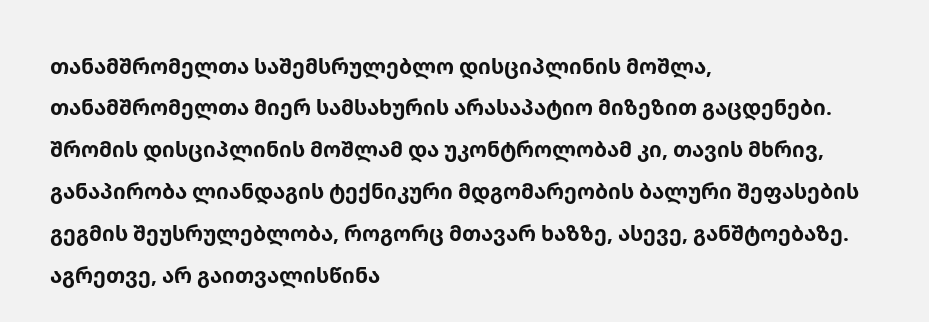თანამშრომელთა საშემსრულებლო დისციპლინის მოშლა, თანამშრომელთა მიერ სამსახურის არასაპატიო მიზეზით გაცდენები. შრომის დისციპლინის მოშლამ და უკონტროლობამ კი, თავის მხრივ, განაპირობა ლიანდაგის ტექნიკური მდგომარეობის ბალური შეფასების გეგმის შეუსრულებლობა, როგორც მთავარ ხაზზე, ასევე, განშტოებაზე. აგრეთვე, არ გაითვალისწინა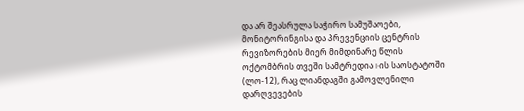და არ შეასრულა საჭირო სამუშაოები, მონიტორინგისა და პრევენციის ცენტრის რევიზორების მიერ მიმდინარე წლის ოქტომბრის თვეში სამტრედია I-ის საოსტატოში (ლო-12), რაც ლიანდაგში გამოვლენილი დარღვევების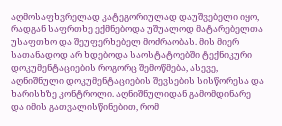აღმოსაფხვრელად კატეგორიულად დაუშვებელი იყო, რადგან საფრთხე ექმნებოდა უშუალოდ მატარებელთა უსაფთხო და შეუფერხებელ მოძრაობას. მის მიერ სათანადოდ არ ხდებოდა საოსტატოებში ტექნიკური დოკუმენტაციების როგორც შემოწმება, ასევე, აღნიშნული დოკუმენტაციების შევსების სისწორესა და ხარისხზე კონტროლი. აღნიშნულიდან გამომდინარე და იმის გათვალისწინებით, რომ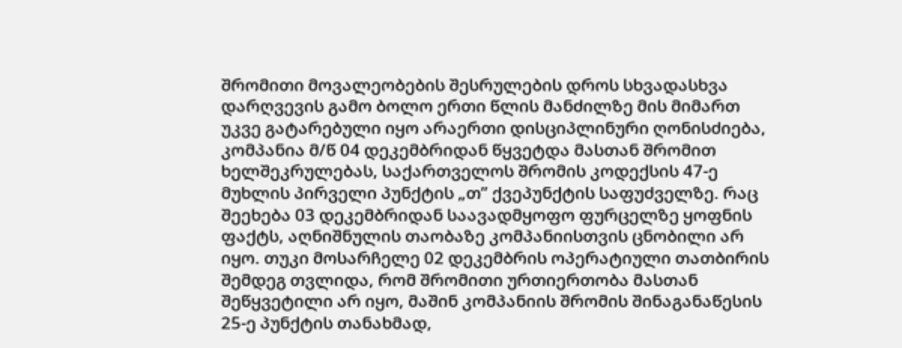შრომითი მოვალეობების შესრულების დროს სხვადასხვა დარღვევის გამო ბოლო ერთი წლის მანძილზე მის მიმართ უკვე გატარებული იყო არაერთი დისციპლინური ღონისძიება, კომპანია მ/წ 04 დეკემბრიდან წყვეტდა მასთან შრომით ხელშეკრულებას, საქართველოს შრომის კოდექსის 47-ე მუხლის პირველი პუნქტის „თ” ქვეპუნქტის საფუძველზე. რაც შეეხება 03 დეკემბრიდან საავადმყოფო ფურცელზე ყოფნის ფაქტს, აღნიშნულის თაობაზე კომპანიისთვის ცნობილი არ იყო. თუკი მოსარჩელე 02 დეკემბრის ოპერატიული თათბირის შემდეგ თვლიდა, რომ შრომითი ურთიერთობა მასთან შეწყვეტილი არ იყო, მაშინ კომპანიის შრომის შინაგანაწესის 25-ე პუნქტის თანახმად,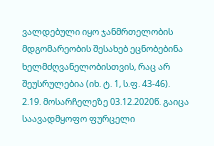ვალდებული იყო ჯანმრთელობის მდგომარეობის შესახებ ეცნობებინა ხელმძღვანელობისთვის, რაც არ შეუსრულებია (იხ. ტ. 1, ს.ფ. 43-46).
2.19. მოსარჩელეზე 03.12.2020წ. გაიცა საავადმყოფო ფურცელი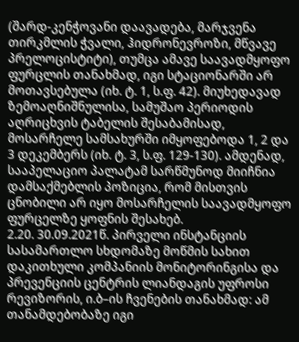(შარდ-კენჭოვანი დაავადება, მარჯვენა თირკმლის ჭვალი, ჰიდრონევროზი, მწვავე პრელოცისტიტი), თუმცა ამავე საავადმყოფო ფურცლის თანახმად, იგი სტაციონარში არ მოთავსებულა (იხ. ტ. 1, ს.ფ. 42). მიუხედავად ზემოაღნიშნულისა, სამუშაო პერიოდის აღრიცხვის ტაბელის შესაბამისად, მოსარჩელე სამსახურში იმყოფებოდა 1, 2 და 3 დეკემბერს (იხ. ტ. 3, ს.ფ. 129-130). ამდენად, სააპელაციო პალატამ სარწმუნოდ მიიჩნია დამსაქმებლის პოზიცია, რომ მისთვის ცნობილი არ იყო მოსარჩელის საავადმყოფო ფურცელზე ყოფნის შესახებ.
2.20. 30.09.2021წ. პირველი ინსტანციის სასამართლო სხდომაზე მოწმის სახით დაკითხული კომპანიის მონიტორინგისა და პრევენციის ცენტრის ლიანდაგის უფროსი რევიზორის, ი.ბ–ის ჩვენების თანახმად: ამ თანამდებობაზე იგი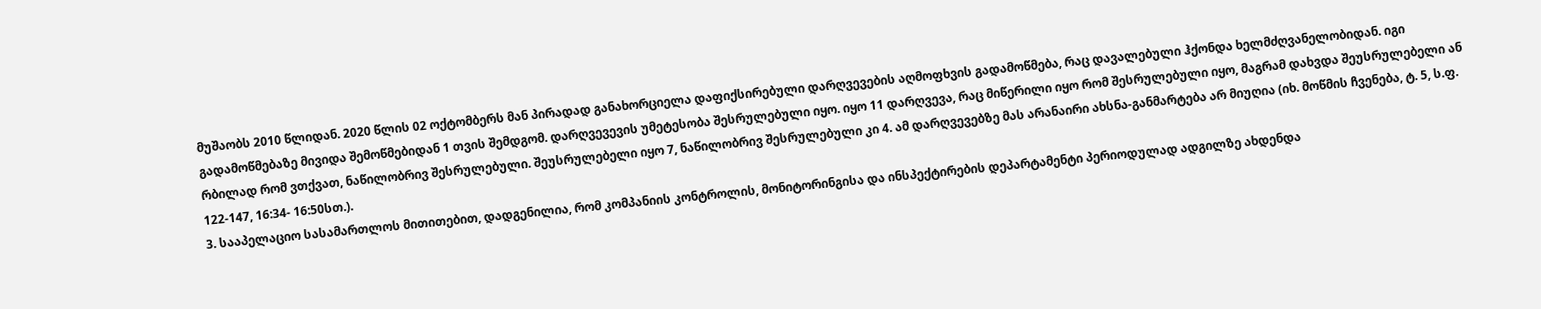მუშაობს 2010 წლიდან. 2020 წლის 02 ოქტომბერს მან პირადად განახორციელა დაფიქსირებული დარღვევების აღმოფხვის გადამოწმება, რაც დავალებული ჰქონდა ხელმძღვანელობიდან. იგი გადამოწმებაზე მივიდა შემოწმებიდან 1 თვის შემდგომ. დარღვევევის უმეტესობა შესრულებული იყო. იყო 11 დარღვევა, რაც მიწერილი იყო რომ შესრულებული იყო, მაგრამ დახვდა შეუსრულებელი ან რბილად რომ ვთქვათ, ნაწილობრივ შესრულებული. შეუსრულებელი იყო 7, ნაწილობრივ შესრულებული კი 4. ამ დარღვევებზე მას არანაირი ახსნა-განმარტება არ მიუღია (იხ. მოწმის ჩვენება, ტ. 5, ს.ფ. 122-147, 16:34- 16:50სთ.).
3. სააპელაციო სასამართლოს მითითებით, დადგენილია, რომ კომპანიის კონტროლის, მონიტორინგისა და ინსპექტირების დეპარტამენტი პერიოდულად ადგილზე ახდენდა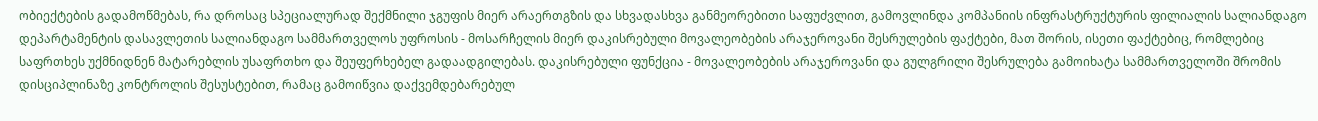ობიექტების გადამოწმებას, რა დროსაც სპეციალურად შექმნილი ჯგუფის მიერ არაერთგზის და სხვადასხვა განმეორებითი საფუძვლით, გამოვლინდა კომპანიის ინფრასტრუქტურის ფილიალის სალიანდაგო დეპარტამენტის დასავლეთის სალიანდაგო სამმართველოს უფროსის - მოსარჩელის მიერ დაკისრებული მოვალეობების არაჯეროვანი შესრულების ფაქტები, მათ შორის, ისეთი ფაქტებიც, რომლებიც საფრთხეს უქმნიდნენ მატარებლის უსაფრთხო და შეუფერხებელ გადაადგილებას. დაკისრებული ფუნქცია - მოვალეობების არაჯეროვანი და გულგრილი შესრულება გამოიხატა სამმართველოში შრომის დისციპლინაზე კონტროლის შესუსტებით, რამაც გამოიწვია დაქვემდებარებულ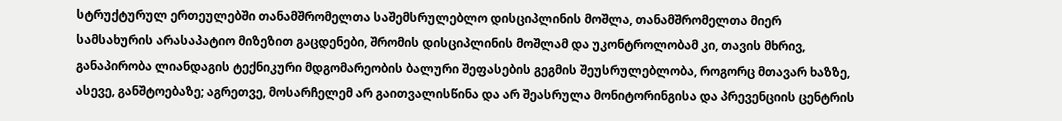სტრუქტურულ ერთეულებში თანამშრომელთა საშემსრულებლო დისციპლინის მოშლა, თანამშრომელთა მიერ სამსახურის არასაპატიო მიზეზით გაცდენები, შრომის დისციპლინის მოშლამ და უკონტროლობამ კი, თავის მხრივ, განაპირობა ლიანდაგის ტექნიკური მდგომარეობის ბალური შეფასების გეგმის შეუსრულებლობა, როგორც მთავარ ხაზზე, ასევე, განშტოებაზე; აგრეთვე, მოსარჩელემ არ გაითვალისწინა და არ შეასრულა მონიტორინგისა და პრევენციის ცენტრის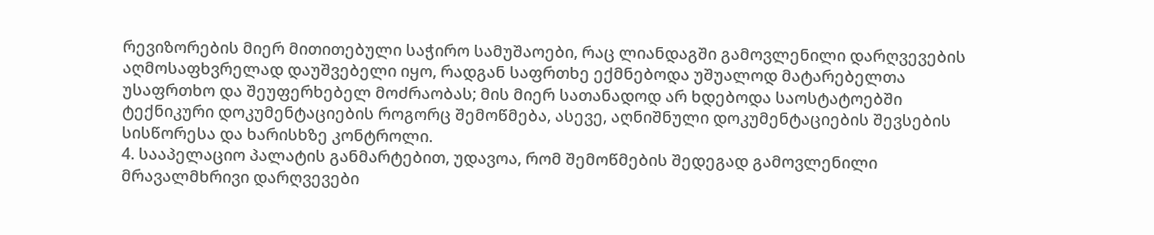რევიზორების მიერ მითითებული საჭირო სამუშაოები, რაც ლიანდაგში გამოვლენილი დარღვევების აღმოსაფხვრელად დაუშვებელი იყო, რადგან საფრთხე ექმნებოდა უშუალოდ მატარებელთა უსაფრთხო და შეუფერხებელ მოძრაობას; მის მიერ სათანადოდ არ ხდებოდა საოსტატოებში ტექნიკური დოკუმენტაციების როგორც შემოწმება, ასევე, აღნიშნული დოკუმენტაციების შევსების სისწორესა და ხარისხზე კონტროლი.
4. სააპელაციო პალატის განმარტებით, უდავოა, რომ შემოწმების შედეგად გამოვლენილი მრავალმხრივი დარღვევები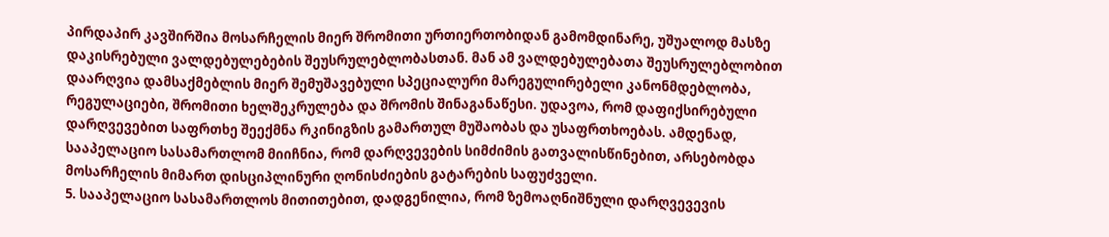პირდაპირ კავშირშია მოსარჩელის მიერ შრომითი ურთიერთობიდან გამომდინარე, უშუალოდ მასზე დაკისრებული ვალდებულებების შეუსრულებლობასთან. მან ამ ვალდებულებათა შეუსრულებლობით დაარღვია დამსაქმებლის მიერ შემუშავებული სპეციალური მარეგულირებელი კანონმდებლობა, რეგულაციები, შრომითი ხელშეკრულება და შრომის შინაგანაწესი. უდავოა, რომ დაფიქსირებული დარღვევებით საფრთხე შეექმნა რკინიგზის გამართულ მუშაობას და უსაფრთხოებას. ამდენად, სააპელაციო სასამართლომ მიიჩნია, რომ დარღვევების სიმძიმის გათვალისწინებით, არსებობდა მოსარჩელის მიმართ დისციპლინური ღონისძიების გატარების საფუძველი.
5. სააპელაციო სასამართლოს მითითებით, დადგენილია, რომ ზემოაღნიშნული დარღვევევის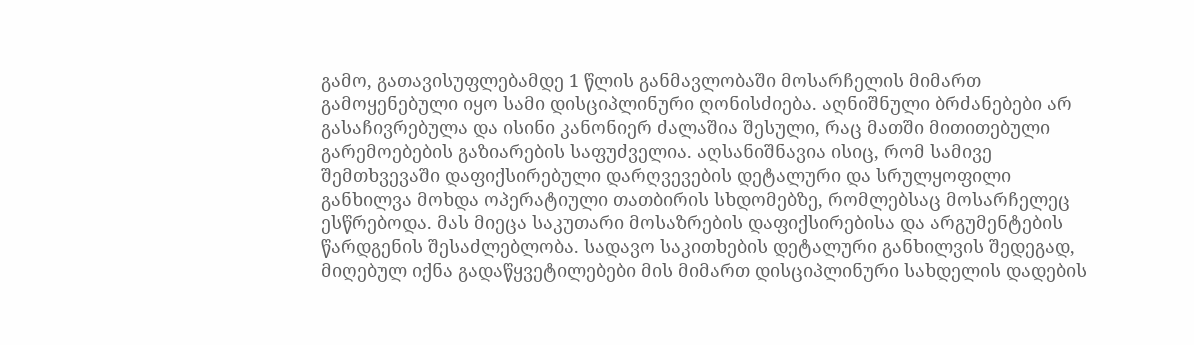გამო, გათავისუფლებამდე 1 წლის განმავლობაში მოსარჩელის მიმართ გამოყენებული იყო სამი დისციპლინური ღონისძიება. აღნიშნული ბრძანებები არ გასაჩივრებულა და ისინი კანონიერ ძალაშია შესული, რაც მათში მითითებული გარემოებების გაზიარების საფუძველია. აღსანიშნავია ისიც, რომ სამივე შემთხვევაში დაფიქსირებული დარღვევების დეტალური და სრულყოფილი განხილვა მოხდა ოპერატიული თათბირის სხდომებზე, რომლებსაც მოსარჩელეც ესწრებოდა. მას მიეცა საკუთარი მოსაზრების დაფიქსირებისა და არგუმენტების წარდგენის შესაძლებლობა. სადავო საკითხების დეტალური განხილვის შედეგად, მიღებულ იქნა გადაწყვეტილებები მის მიმართ დისციპლინური სახდელის დადების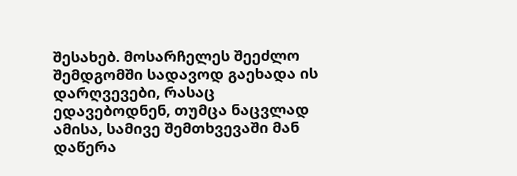შესახებ. მოსარჩელეს შეეძლო შემდგომში სადავოდ გაეხადა ის დარღვევები, რასაც ედავებოდნენ, თუმცა ნაცვლად ამისა, სამივე შემთხვევაში მან დაწერა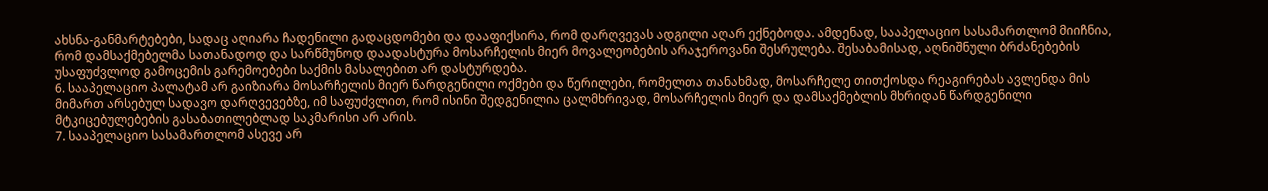ახსნა-განმარტებები, სადაც აღიარა ჩადენილი გადაცდომები და დააფიქსირა, რომ დარღვევას ადგილი აღარ ექნებოდა. ამდენად, სააპელაციო სასამართლომ მიიჩნია, რომ დამსაქმებელმა სათანადოდ და სარწმუნოდ დაადასტურა მოსარჩელის მიერ მოვალეობების არაჯეროვანი შესრულება. შესაბამისად, აღნიშნული ბრძანებების უსაფუძვლოდ გამოცემის გარემოებები საქმის მასალებით არ დასტურდება.
6. სააპელაციო პალატამ არ გაიზიარა მოსარჩელის მიერ წარდგენილი ოქმები და წერილები, რომელთა თანახმად, მოსარჩელე თითქოსდა რეაგირებას ავლენდა მის მიმართ არსებულ სადავო დარღვევებზე, იმ საფუძვლით, რომ ისინი შედგენილია ცალმხრივად, მოსარჩელის მიერ და დამსაქმებლის მხრიდან წარდგენილი მტკიცებულებების გასაბათილებლად საკმარისი არ არის.
7. სააპელაციო სასამართლომ ასევე არ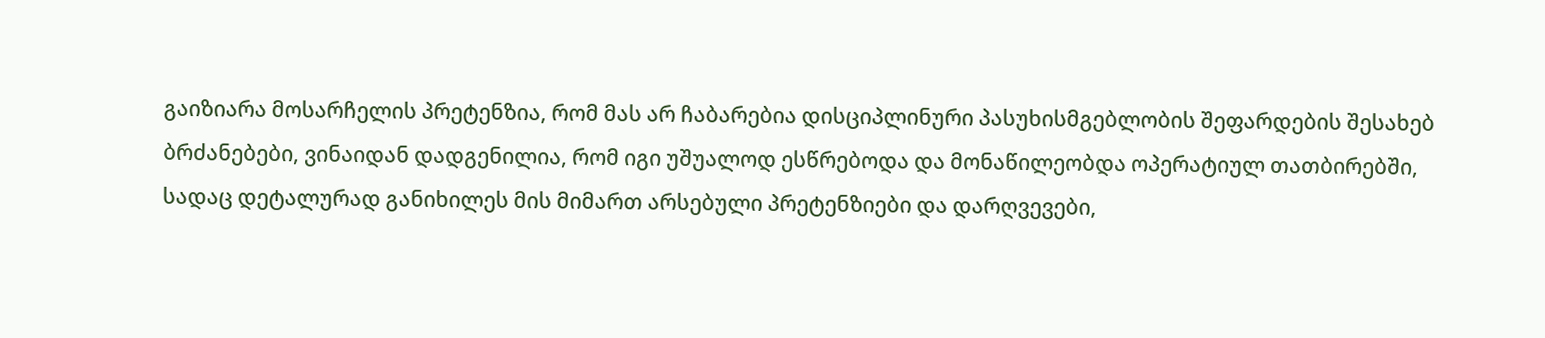გაიზიარა მოსარჩელის პრეტენზია, რომ მას არ ჩაბარებია დისციპლინური პასუხისმგებლობის შეფარდების შესახებ ბრძანებები, ვინაიდან დადგენილია, რომ იგი უშუალოდ ესწრებოდა და მონაწილეობდა ოპერატიულ თათბირებში, სადაც დეტალურად განიხილეს მის მიმართ არსებული პრეტენზიები და დარღვევები,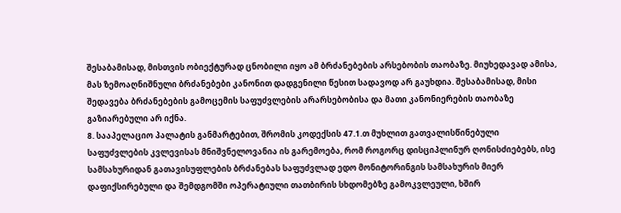შესაბამისად, მისთვის ობიექტურად ცნობილი იყო ამ ბრძანებების არსებობის თაობაზე. მიუხედავად ამისა, მას ზემოაღნიშნული ბრძანებები კანონით დადგენილი წესით სადავოდ არ გაუხდია. შესაბამისად, მისი შედავება ბრძანებების გამოცემის საფუძვლების არარსებობისა და მათი კანონიერების თაობაზე გაზიარებული არ იქნა.
8. სააპელაციო პალატის განმარტებით, შრომის კოდექსის 47.1.თ მუხლით გათვალისწინებული საფუძვლების კვლევისას მნიშვნელოვანია ის გარემოება, რომ როგორც დისციპლინურ ღონისძიებებს, ისე სამსახურიდან გათავისუფლების ბრძანებას საფუძვლად ედო მონიტორინგის სამსახურის მიერ დაფიქსირებული და შემდგომში ოპერატიული თათბირის სხდომებზე გამოკვლეული, ხშირ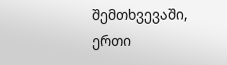შემთხვევაში, ერთი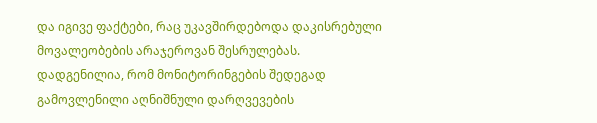და იგივე ფაქტები, რაც უკავშირდებოდა დაკისრებული მოვალეობების არაჯეროვან შესრულებას. დადგენილია, რომ მონიტორინგების შედეგად გამოვლენილი აღნიშნული დარღვევების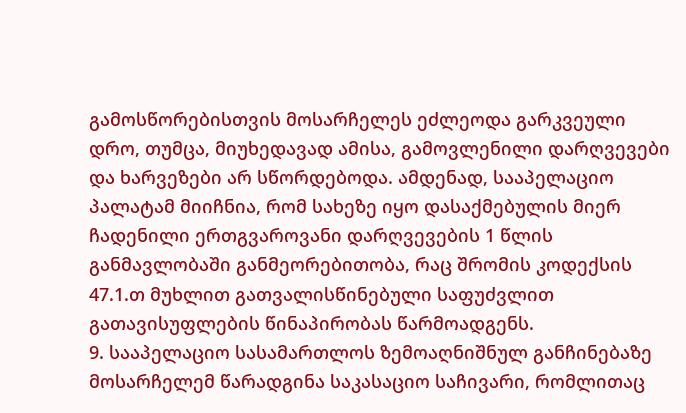გამოსწორებისთვის მოსარჩელეს ეძლეოდა გარკვეული დრო, თუმცა, მიუხედავად ამისა, გამოვლენილი დარღვევები და ხარვეზები არ სწორდებოდა. ამდენად, სააპელაციო პალატამ მიიჩნია, რომ სახეზე იყო დასაქმებულის მიერ ჩადენილი ერთგვაროვანი დარღვევების 1 წლის განმავლობაში განმეორებითობა, რაც შრომის კოდექსის 47.1.თ მუხლით გათვალისწინებული საფუძვლით გათავისუფლების წინაპირობას წარმოადგენს.
9. სააპელაციო სასამართლოს ზემოაღნიშნულ განჩინებაზე მოსარჩელემ წარადგინა საკასაციო საჩივარი, რომლითაც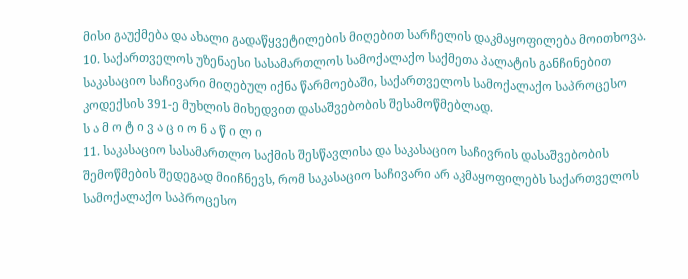მისი გაუქმება და ახალი გადაწყვეტილების მიღებით სარჩელის დაკმაყოფილება მოითხოვა.
10. საქართველოს უზენაესი სასამართლოს სამოქალაქო საქმეთა პალატის განჩინებით საკასაციო საჩივარი მიღებულ იქნა წარმოებაში, საქართველოს სამოქალაქო საპროცესო კოდექსის 391-ე მუხლის მიხედვით დასაშვებობის შესამოწმებლად.
ს ა მ ო ტ ი ვ ა ც ი ო ნ ა წ ი ლ ი
11. საკასაციო სასამართლო საქმის შესწავლისა და საკასაციო საჩივრის დასაშვებობის შემოწმების შედეგად მიიჩნევს, რომ საკასაციო საჩივარი არ აკმაყოფილებს საქართველოს სამოქალაქო საპროცესო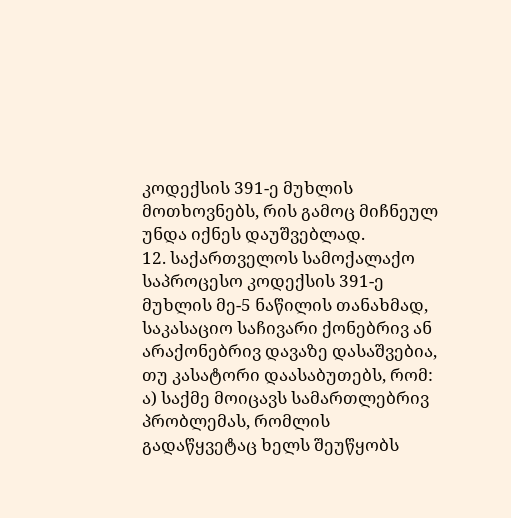კოდექსის 391-ე მუხლის მოთხოვნებს, რის გამოც მიჩნეულ უნდა იქნეს დაუშვებლად.
12. საქართველოს სამოქალაქო საპროცესო კოდექსის 391-ე მუხლის მე-5 ნაწილის თანახმად, საკასაციო საჩივარი ქონებრივ ან არაქონებრივ დავაზე დასაშვებია, თუ კასატორი დაასაბუთებს, რომ: ა) საქმე მოიცავს სამართლებრივ პრობლემას, რომლის გადაწყვეტაც ხელს შეუწყობს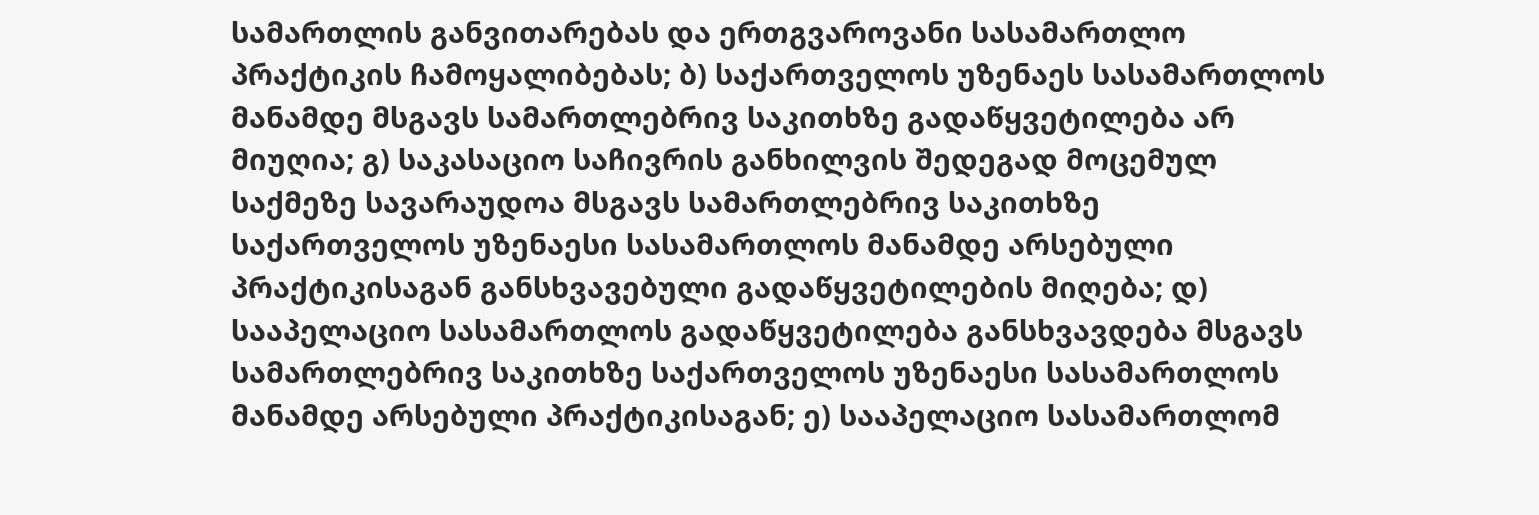სამართლის განვითარებას და ერთგვაროვანი სასამართლო პრაქტიკის ჩამოყალიბებას; ბ) საქართველოს უზენაეს სასამართლოს მანამდე მსგავს სამართლებრივ საკითხზე გადაწყვეტილება არ მიუღია; გ) საკასაციო საჩივრის განხილვის შედეგად მოცემულ საქმეზე სავარაუდოა მსგავს სამართლებრივ საკითხზე საქართველოს უზენაესი სასამართლოს მანამდე არსებული პრაქტიკისაგან განსხვავებული გადაწყვეტილების მიღება; დ) სააპელაციო სასამართლოს გადაწყვეტილება განსხვავდება მსგავს სამართლებრივ საკითხზე საქართველოს უზენაესი სასამართლოს მანამდე არსებული პრაქტიკისაგან; ე) სააპელაციო სასამართლომ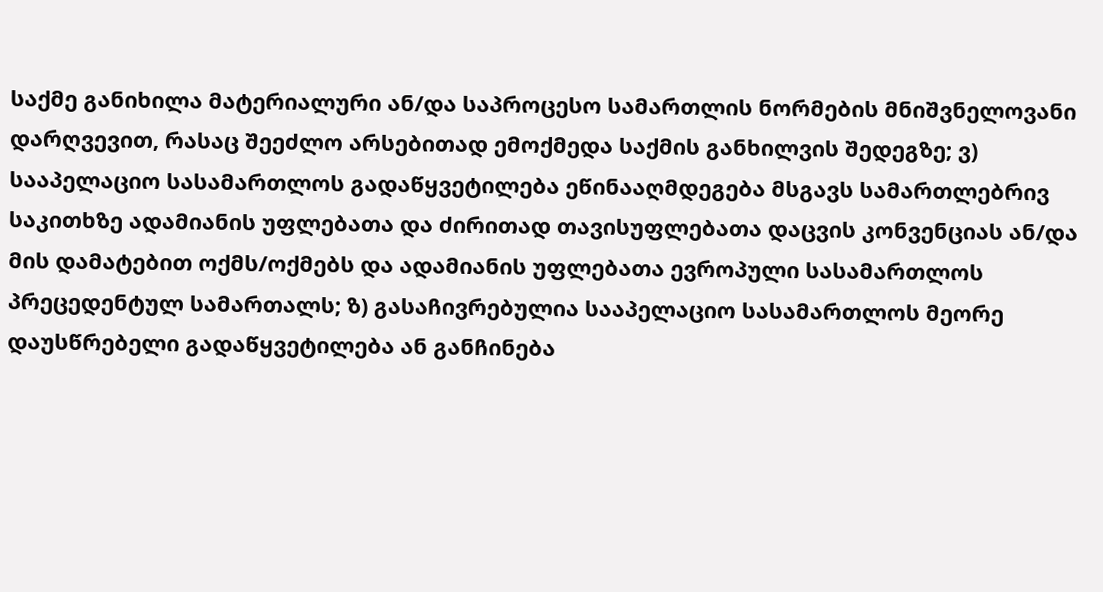საქმე განიხილა მატერიალური ან/და საპროცესო სამართლის ნორმების მნიშვნელოვანი დარღვევით, რასაც შეეძლო არსებითად ემოქმედა საქმის განხილვის შედეგზე; ვ) სააპელაციო სასამართლოს გადაწყვეტილება ეწინააღმდეგება მსგავს სამართლებრივ საკითხზე ადამიანის უფლებათა და ძირითად თავისუფლებათა დაცვის კონვენციას ან/და მის დამატებით ოქმს/ოქმებს და ადამიანის უფლებათა ევროპული სასამართლოს პრეცედენტულ სამართალს; ზ) გასაჩივრებულია სააპელაციო სასამართლოს მეორე დაუსწრებელი გადაწყვეტილება ან განჩინება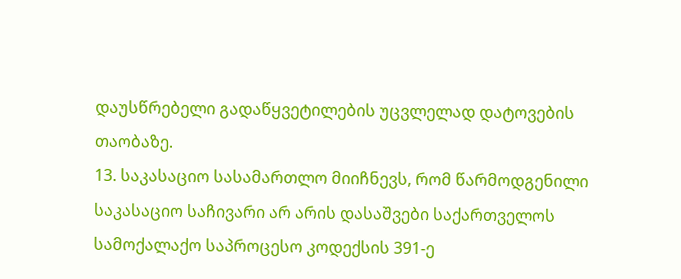დაუსწრებელი გადაწყვეტილების უცვლელად დატოვების თაობაზე.
13. საკასაციო სასამართლო მიიჩნევს, რომ წარმოდგენილი საკასაციო საჩივარი არ არის დასაშვები საქართველოს სამოქალაქო საპროცესო კოდექსის 391-ე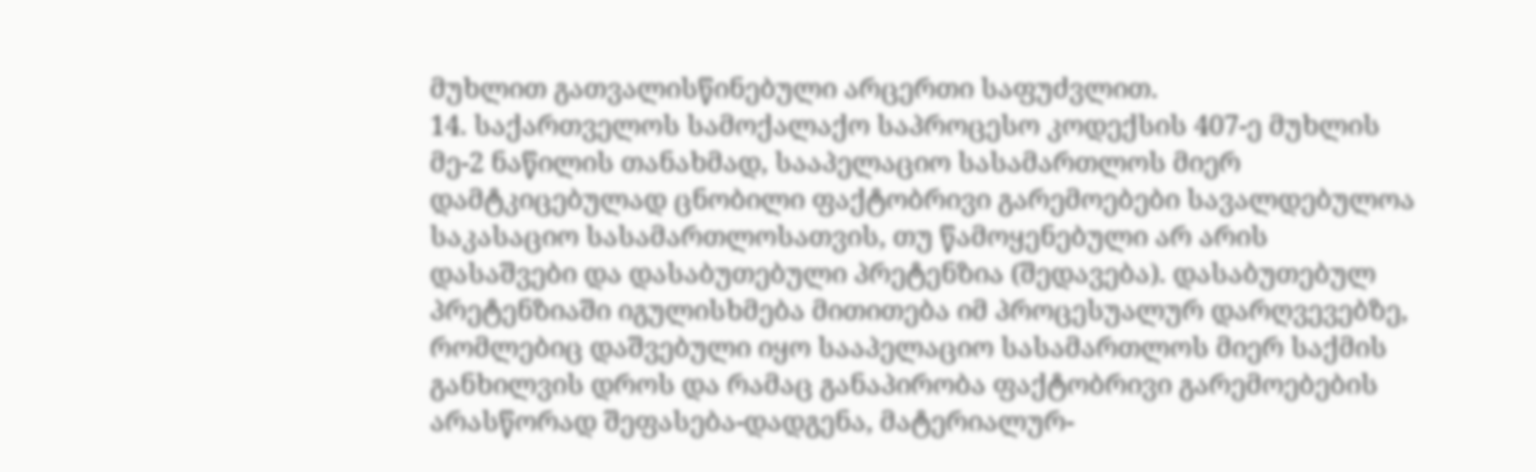მუხლით გათვალისწინებული არცერთი საფუძვლით.
14. საქართველოს სამოქალაქო საპროცესო კოდექსის 407-ე მუხლის მე-2 ნაწილის თანახმად, სააპელაციო სასამართლოს მიერ დამტკიცებულად ცნობილი ფაქტობრივი გარემოებები სავალდებულოა საკასაციო სასამართლოსათვის, თუ წამოყენებული არ არის დასაშვები და დასაბუთებული პრეტენზია (შედავება). დასაბუთებულ პრეტენზიაში იგულისხმება მითითება იმ პროცესუალურ დარღვევებზე, რომლებიც დაშვებული იყო სააპელაციო სასამართლოს მიერ საქმის განხილვის დროს და რამაც განაპირობა ფაქტობრივი გარემოებების არასწორად შეფასება-დადგენა, მატერიალურ-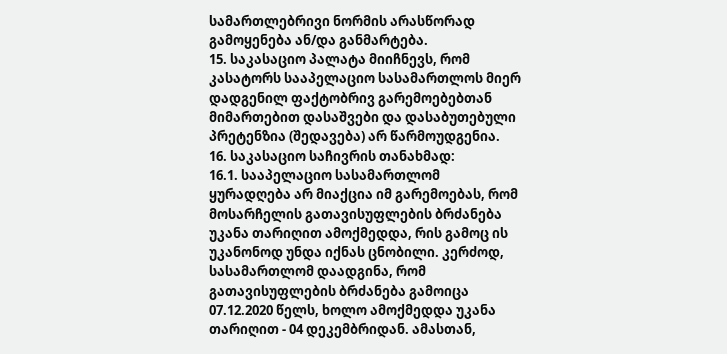სამართლებრივი ნორმის არასწორად გამოყენება ან/და განმარტება.
15. საკასაციო პალატა მიიჩნევს, რომ კასატორს სააპელაციო სასამართლოს მიერ დადგენილ ფაქტობრივ გარემოებებთან მიმართებით დასაშვები და დასაბუთებული პრეტენზია (შედავება) არ წარმოუდგენია.
16. საკასაციო საჩივრის თანახმად:
16.1. სააპელაციო სასამართლომ ყურადღება არ მიაქცია იმ გარემოებას, რომ მოსარჩელის გათავისუფლების ბრძანება უკანა თარიღით ამოქმედდა, რის გამოც ის უკანონოდ უნდა იქნას ცნობილი. კერძოდ, სასამართლომ დაადგინა, რომ გათავისუფლების ბრძანება გამოიცა 07.12.2020 წელს, ხოლო ამოქმედდა უკანა თარიღით - 04 დეკემბრიდან. ამასთან,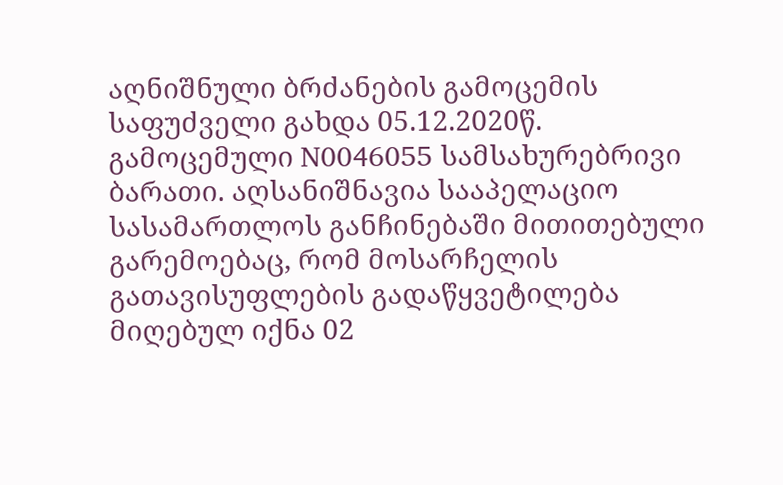აღნიშნული ბრძანების გამოცემის საფუძველი გახდა 05.12.2020წ. გამოცემული N0046055 სამსახურებრივი ბარათი. აღსანიშნავია სააპელაციო სასამართლოს განჩინებაში მითითებული გარემოებაც, რომ მოსარჩელის გათავისუფლების გადაწყვეტილება მიღებულ იქნა 02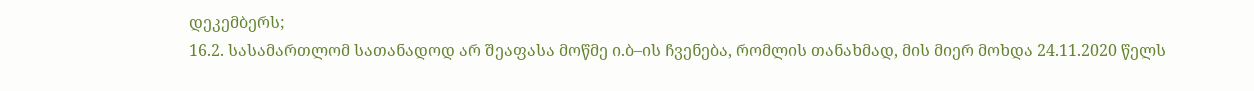დეკემბერს;
16.2. სასამართლომ სათანადოდ არ შეაფასა მოწმე ი.ბ–ის ჩვენება, რომლის თანახმად, მის მიერ მოხდა 24.11.2020 წელს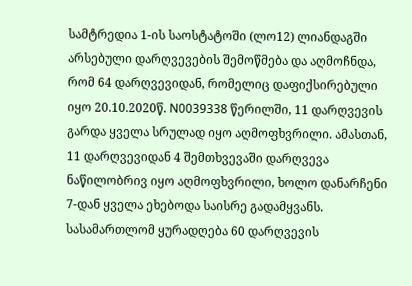სამტრედია 1-ის საოსტატოში (ლო12) ლიანდაგში არსებული დარღვევების შემოწმება და აღმოჩნდა, რომ 64 დარღვევიდან, რომელიც დაფიქსირებული იყო 20.10.2020წ. N0039338 წერილში, 11 დარღვევის გარდა ყველა სრულად იყო აღმოფხვრილი. ამასთან, 11 დარღვევიდან 4 შემთხვევაში დარღვევა ნაწილობრივ იყო აღმოფხვრილი, ხოლო დანარჩენი 7-დან ყველა ეხებოდა საისრე გადამყვანს. სასამართლომ ყურადღება 60 დარღვევის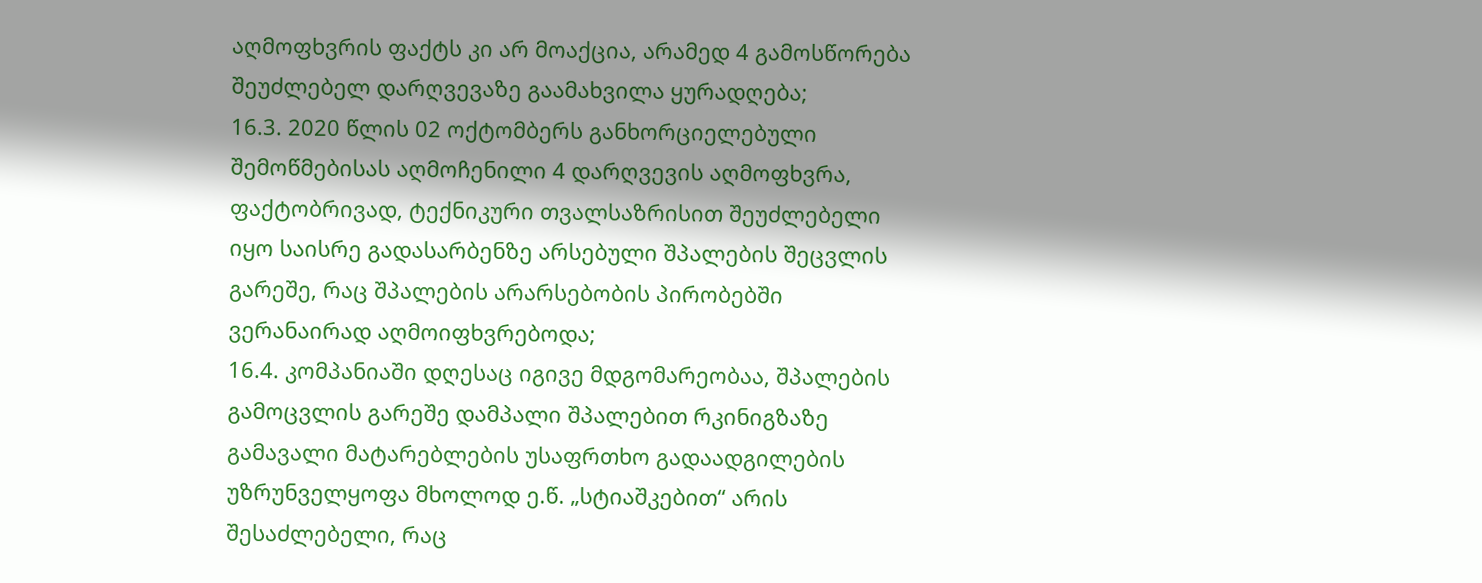აღმოფხვრის ფაქტს კი არ მოაქცია, არამედ 4 გამოსწორება შეუძლებელ დარღვევაზე გაამახვილა ყურადღება;
16.3. 2020 წლის 02 ოქტომბერს განხორციელებული შემოწმებისას აღმოჩენილი 4 დარღვევის აღმოფხვრა, ფაქტობრივად, ტექნიკური თვალსაზრისით შეუძლებელი იყო საისრე გადასარბენზე არსებული შპალების შეცვლის გარეშე, რაც შპალების არარსებობის პირობებში ვერანაირად აღმოიფხვრებოდა;
16.4. კომპანიაში დღესაც იგივე მდგომარეობაა, შპალების გამოცვლის გარეშე დამპალი შპალებით რკინიგზაზე გამავალი მატარებლების უსაფრთხო გადაადგილების უზრუნველყოფა მხოლოდ ე.წ. „სტიაშკებით“ არის შესაძლებელი, რაც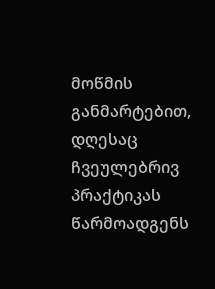მოწმის განმარტებით, დღესაც ჩვეულებრივ პრაქტიკას წარმოადგენს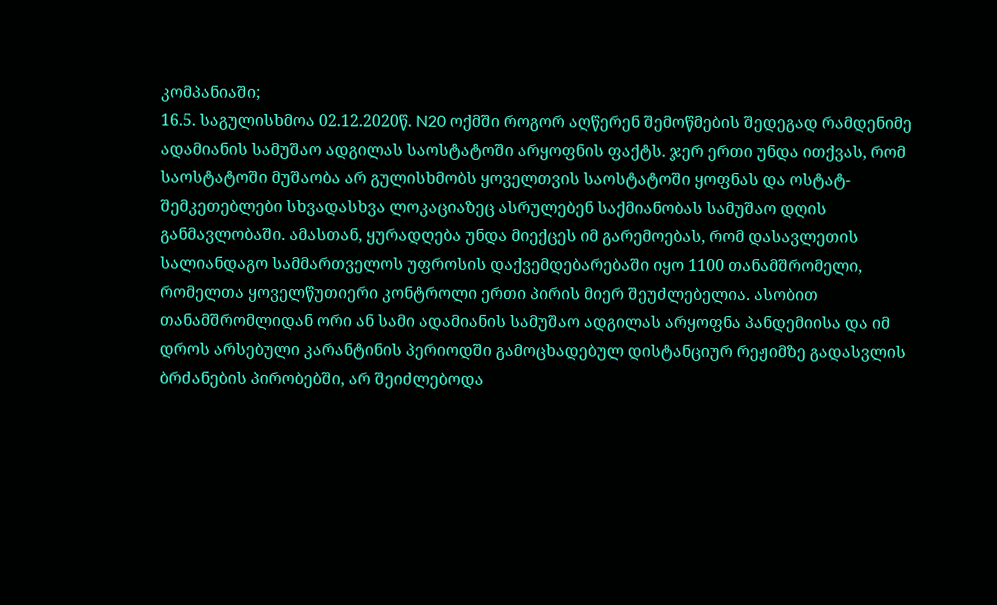კომპანიაში;
16.5. საგულისხმოა 02.12.2020წ. N20 ოქმში როგორ აღწერენ შემოწმების შედეგად რამდენიმე ადამიანის სამუშაო ადგილას საოსტატოში არყოფნის ფაქტს. ჯერ ერთი უნდა ითქვას, რომ საოსტატოში მუშაობა არ გულისხმობს ყოველთვის საოსტატოში ყოფნას და ოსტატ-შემკეთებლები სხვადასხვა ლოკაციაზეც ასრულებენ საქმიანობას სამუშაო დღის განმავლობაში. ამასთან, ყურადღება უნდა მიექცეს იმ გარემოებას, რომ დასავლეთის სალიანდაგო სამმართველოს უფროსის დაქვემდებარებაში იყო 1100 თანამშრომელი, რომელთა ყოველწუთიერი კონტროლი ერთი პირის მიერ შეუძლებელია. ასობით თანამშრომლიდან ორი ან სამი ადამიანის სამუშაო ადგილას არყოფნა პანდემიისა და იმ დროს არსებული კარანტინის პერიოდში გამოცხადებულ დისტანციურ რეჟიმზე გადასვლის ბრძანების პირობებში, არ შეიძლებოდა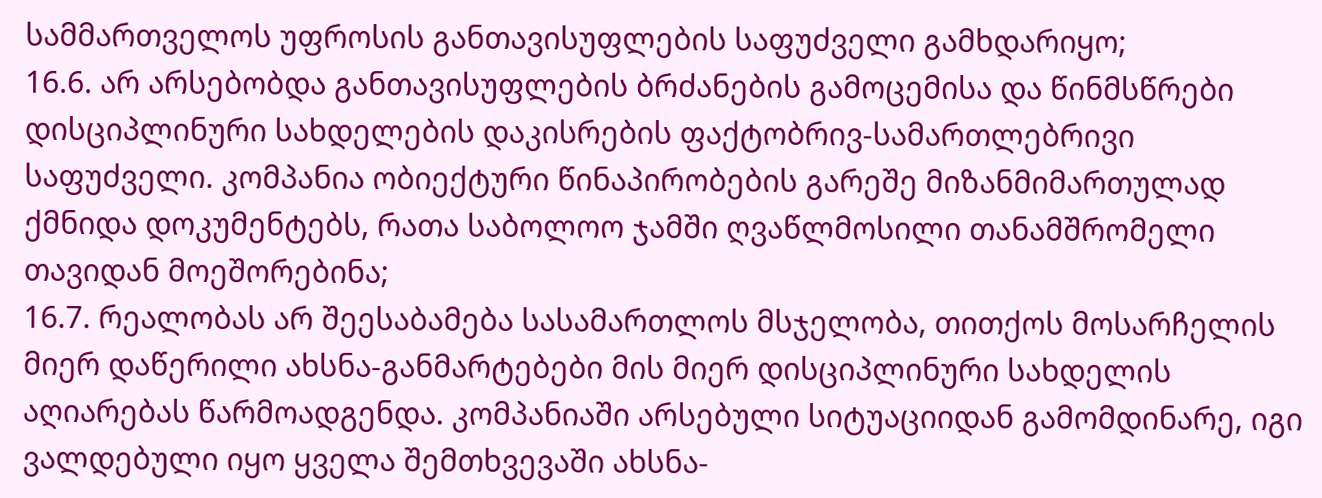სამმართველოს უფროსის განთავისუფლების საფუძველი გამხდარიყო;
16.6. არ არსებობდა განთავისუფლების ბრძანების გამოცემისა და წინმსწრები დისციპლინური სახდელების დაკისრების ფაქტობრივ-სამართლებრივი საფუძველი. კომპანია ობიექტური წინაპირობების გარეშე მიზანმიმართულად ქმნიდა დოკუმენტებს, რათა საბოლოო ჯამში ღვაწლმოსილი თანამშრომელი თავიდან მოეშორებინა;
16.7. რეალობას არ შეესაბამება სასამართლოს მსჯელობა, თითქოს მოსარჩელის მიერ დაწერილი ახსნა-განმარტებები მის მიერ დისციპლინური სახდელის აღიარებას წარმოადგენდა. კომპანიაში არსებული სიტუაციიდან გამომდინარე, იგი ვალდებული იყო ყველა შემთხვევაში ახსნა-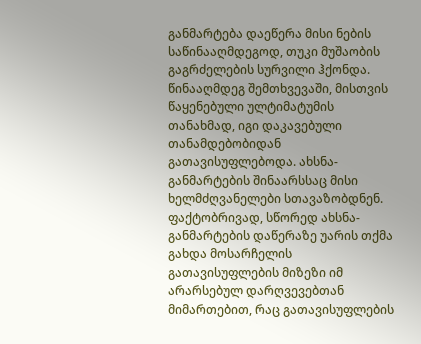განმარტება დაეწერა მისი ნების საწინააღმდეგოდ, თუკი მუშაობის გაგრძელების სურვილი ჰქონდა. წინააღმდეგ შემთხვევაში, მისთვის წაყენებული ულტიმატუმის თანახმად, იგი დაკავებული თანამდებობიდან გათავისუფლებოდა. ახსნა-განმარტების შინაარსსაც მისი ხელმძღვანელები სთავაზობდნენ. ფაქტობრივად, სწორედ ახსნა-განმარტების დაწერაზე უარის თქმა გახდა მოსარჩელის გათავისუფლების მიზეზი იმ არარსებულ დარღვევებთან მიმართებით, რაც გათავისუფლების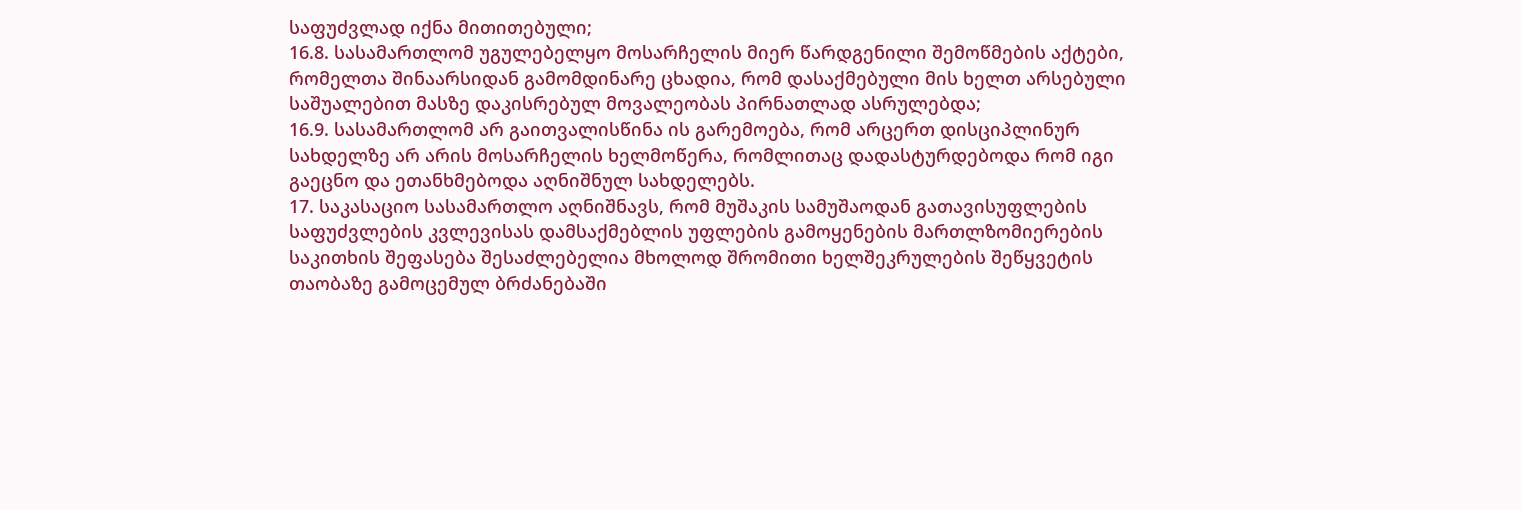საფუძვლად იქნა მითითებული;
16.8. სასამართლომ უგულებელყო მოსარჩელის მიერ წარდგენილი შემოწმების აქტები, რომელთა შინაარსიდან გამომდინარე ცხადია, რომ დასაქმებული მის ხელთ არსებული საშუალებით მასზე დაკისრებულ მოვალეობას პირნათლად ასრულებდა;
16.9. სასამართლომ არ გაითვალისწინა ის გარემოება, რომ არცერთ დისციპლინურ სახდელზე არ არის მოსარჩელის ხელმოწერა, რომლითაც დადასტურდებოდა რომ იგი გაეცნო და ეთანხმებოდა აღნიშნულ სახდელებს.
17. საკასაციო სასამართლო აღნიშნავს, რომ მუშაკის სამუშაოდან გათავისუფლების საფუძვლების კვლევისას დამსაქმებლის უფლების გამოყენების მართლზომიერების საკითხის შეფასება შესაძლებელია მხოლოდ შრომითი ხელშეკრულების შეწყვეტის თაობაზე გამოცემულ ბრძანებაში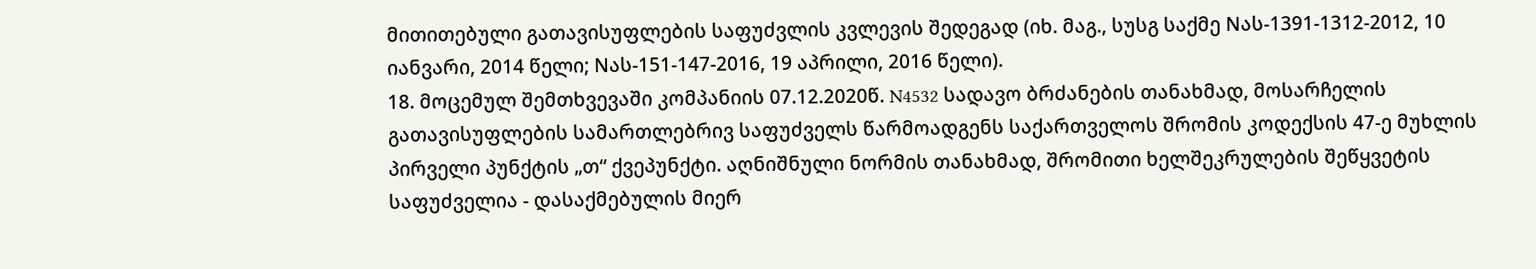მითითებული გათავისუფლების საფუძვლის კვლევის შედეგად (იხ. მაგ., სუსგ საქმე Nას-1391-1312-2012, 10 იანვარი, 2014 წელი; Nას-151-147-2016, 19 აპრილი, 2016 წელი).
18. მოცემულ შემთხვევაში კომპანიის 07.12.2020წ. N4532 სადავო ბრძანების თანახმად, მოსარჩელის გათავისუფლების სამართლებრივ საფუძველს წარმოადგენს საქართველოს შრომის კოდექსის 47-ე მუხლის პირველი პუნქტის „თ“ ქვეპუნქტი. აღნიშნული ნორმის თანახმად, შრომითი ხელშეკრულების შეწყვეტის საფუძველია - დასაქმებულის მიერ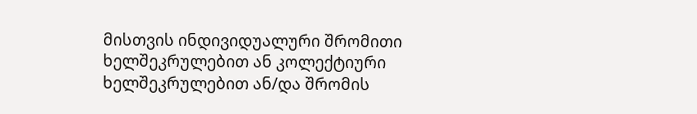მისთვის ინდივიდუალური შრომითი ხელშეკრულებით ან კოლექტიური ხელშეკრულებით ან/და შრომის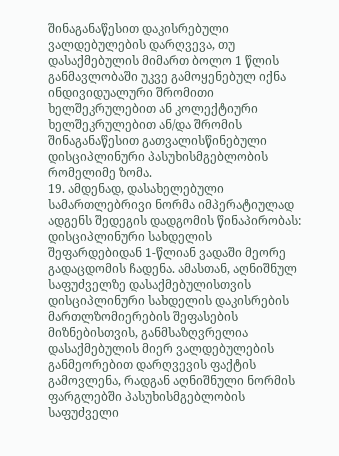შინაგანაწესით დაკისრებული ვალდებულების დარღვევა, თუ დასაქმებულის მიმართ ბოლო 1 წლის განმავლობაში უკვე გამოყენებულ იქნა ინდივიდუალური შრომითი ხელშეკრულებით ან კოლექტიური ხელშეკრულებით ან/და შრომის შინაგანაწესით გათვალისწინებული დისციპლინური პასუხისმგებლობის რომელიმე ზომა.
19. ამდენად, დასახელებული სამართლებრივი ნორმა იმპერატიულად ადგენს შედეგის დადგომის წინაპირობას: დისციპლინური სახდელის შეფარდებიდან 1-წლიან ვადაში მეორე გადაცდომის ჩადენა. ამასთან, აღნიშნულ საფუძველზე დასაქმებულისთვის დისციპლინური სახდელის დაკისრების მართლზომიერების შეფასების მიზნებისთვის, განმსაზღვრელია დასაქმებულის მიერ ვალდებულების განმეორებით დარღვევის ფაქტის გამოვლენა, რადგან აღნიშნული ნორმის ფარგლებში პასუხისმგებლობის საფუძველი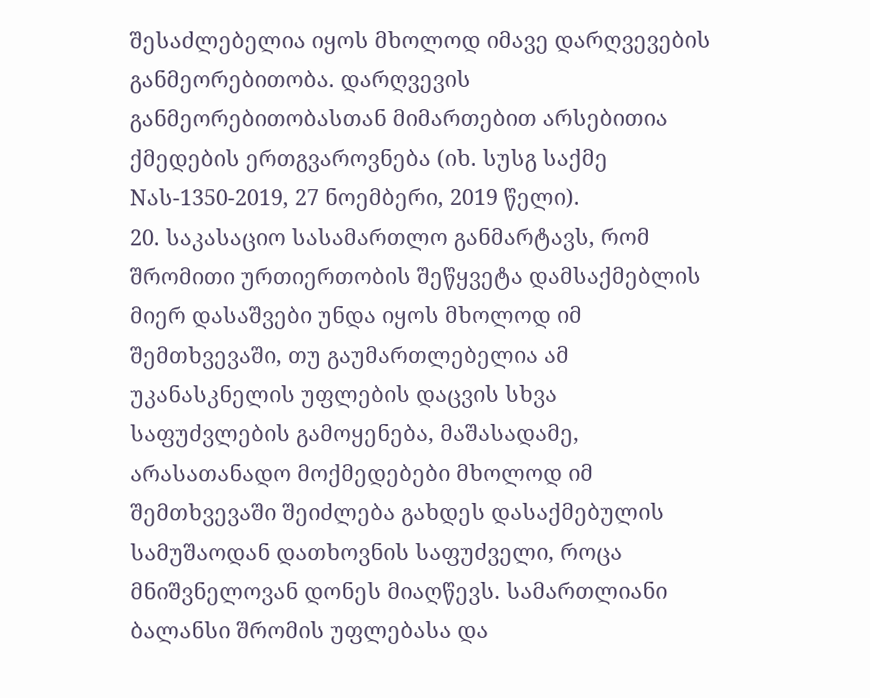შესაძლებელია იყოს მხოლოდ იმავე დარღვევების განმეორებითობა. დარღვევის განმეორებითობასთან მიმართებით არსებითია ქმედების ერთგვაროვნება (იხ. სუსგ საქმე Nას-1350-2019, 27 ნოემბერი, 2019 წელი).
20. საკასაციო სასამართლო განმარტავს, რომ შრომითი ურთიერთობის შეწყვეტა დამსაქმებლის მიერ დასაშვები უნდა იყოს მხოლოდ იმ შემთხვევაში, თუ გაუმართლებელია ამ უკანასკნელის უფლების დაცვის სხვა საფუძვლების გამოყენება, მაშასადამე, არასათანადო მოქმედებები მხოლოდ იმ შემთხვევაში შეიძლება გახდეს დასაქმებულის სამუშაოდან დათხოვნის საფუძველი, როცა მნიშვნელოვან დონეს მიაღწევს. სამართლიანი ბალანსი შრომის უფლებასა და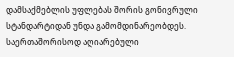დამსაქმებლის უფლებას შორის გონივრული სტანდარტიდან უნდა გამომდინარეობდეს. საერთაშორისოდ აღიარებული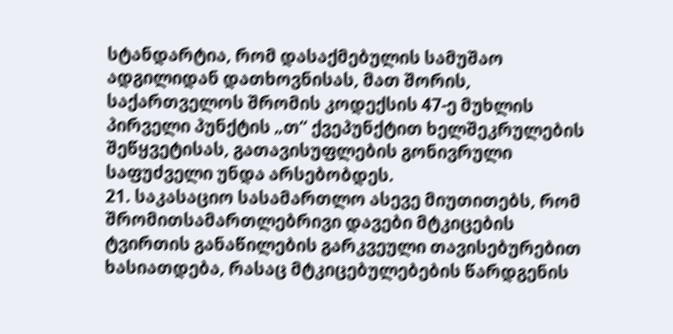სტანდარტია, რომ დასაქმებულის სამუშაო ადგილიდან დათხოვნისას, მათ შორის, საქართველოს შრომის კოდექსის 47-ე მუხლის პირველი პუნქტის „თ“ ქვეპუნქტით ხელშეკრულების შეწყვეტისას, გათავისუფლების გონივრული საფუძველი უნდა არსებობდეს.
21. საკასაციო სასამართლო ასევე მიუთითებს, რომ შრომითსამართლებრივი დავები მტკიცების ტვირთის განაწილების გარკვეული თავისებურებით ხასიათდება, რასაც მტკიცებულებების წარდგენის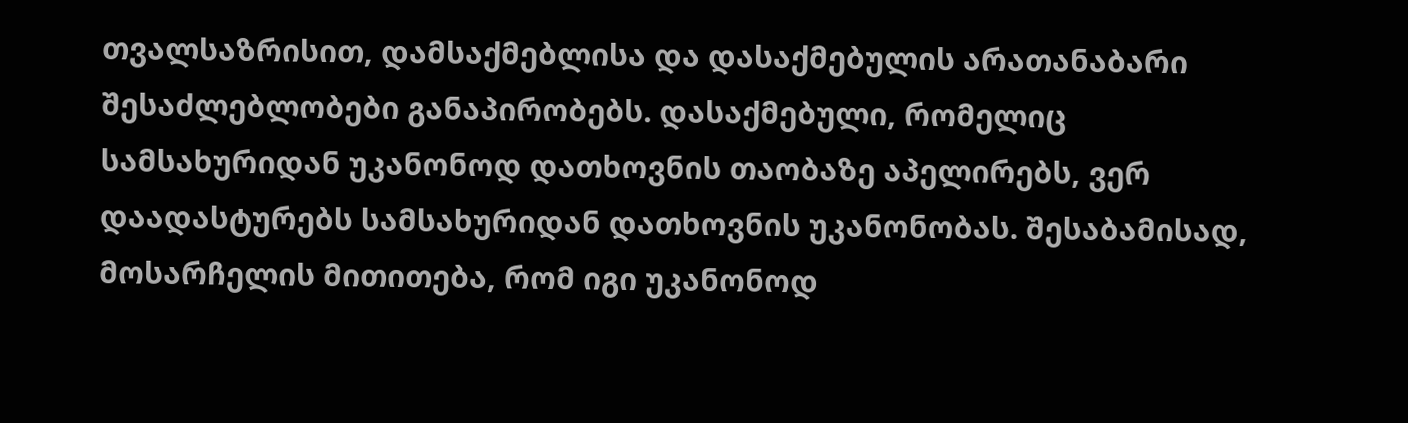თვალსაზრისით, დამსაქმებლისა და დასაქმებულის არათანაბარი შესაძლებლობები განაპირობებს. დასაქმებული, რომელიც სამსახურიდან უკანონოდ დათხოვნის თაობაზე აპელირებს, ვერ დაადასტურებს სამსახურიდან დათხოვნის უკანონობას. შესაბამისად, მოსარჩელის მითითება, რომ იგი უკანონოდ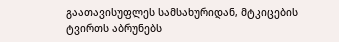გაათავისუფლეს სამსახურიდან, მტკიცების ტვირთს აბრუნებს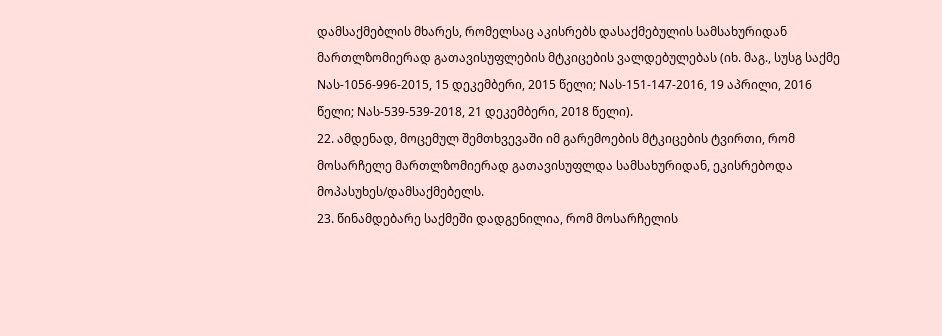დამსაქმებლის მხარეს, რომელსაც აკისრებს დასაქმებულის სამსახურიდან მართლზომიერად გათავისუფლების მტკიცების ვალდებულებას (იხ. მაგ., სუსგ საქმე Nას-1056-996-2015, 15 დეკემბერი, 2015 წელი; Nას-151-147-2016, 19 აპრილი, 2016 წელი; Nას-539-539-2018, 21 დეკემბერი, 2018 წელი).
22. ამდენად, მოცემულ შემთხვევაში იმ გარემოების მტკიცების ტვირთი, რომ მოსარჩელე მართლზომიერად გათავისუფლდა სამსახურიდან, ეკისრებოდა მოპასუხეს/დამსაქმებელს.
23. წინამდებარე საქმეში დადგენილია, რომ მოსარჩელის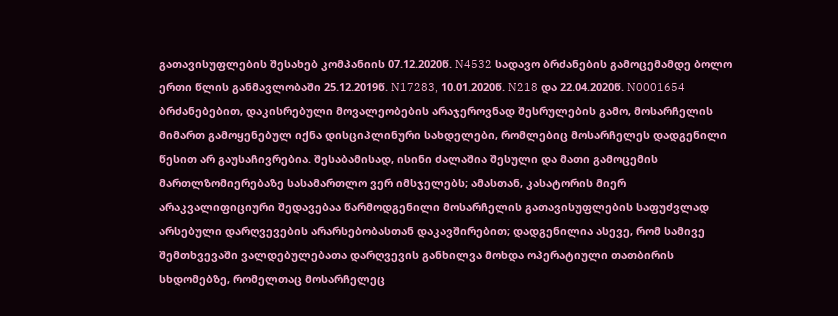გათავისუფლების შესახებ კომპანიის 07.12.2020წ. N4532 სადავო ბრძანების გამოცემამდე ბოლო ერთი წლის განმავლობაში 25.12.2019წ. N17283, 10.01.2020წ. N218 და 22.04.2020წ. N0001654 ბრძანებებით, დაკისრებული მოვალეობების არაჯეროვნად შესრულების გამო, მოსარჩელის მიმართ გამოყენებულ იქნა დისციპლინური სახდელები, რომლებიც მოსარჩელეს დადგენილი წესით არ გაუსაჩივრებია. შესაბამისად, ისინი ძალაშია შესული და მათი გამოცემის მართლზომიერებაზე სასამართლო ვერ იმსჯელებს; ამასთან, კასატორის მიერ არაკვალიფიციური შედავებაა წარმოდგენილი მოსარჩელის გათავისუფლების საფუძვლად არსებული დარღვევების არარსებობასთან დაკავშირებით; დადგენილია ასევე, რომ სამივე შემთხვევაში ვალდებულებათა დარღვევის განხილვა მოხდა ოპერატიული თათბირის სხდომებზე, რომელთაც მოსარჩელეც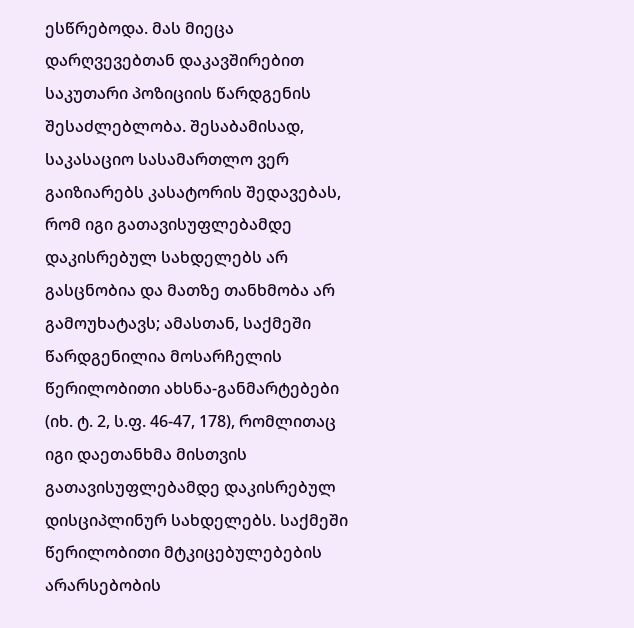ესწრებოდა. მას მიეცა დარღვევებთან დაკავშირებით საკუთარი პოზიციის წარდგენის შესაძლებლობა. შესაბამისად, საკასაციო სასამართლო ვერ გაიზიარებს კასატორის შედავებას, რომ იგი გათავისუფლებამდე დაკისრებულ სახდელებს არ გასცნობია და მათზე თანხმობა არ გამოუხატავს; ამასთან, საქმეში წარდგენილია მოსარჩელის წერილობითი ახსნა-განმარტებები (იხ. ტ. 2, ს.ფ. 46-47, 178), რომლითაც იგი დაეთანხმა მისთვის გათავისუფლებამდე დაკისრებულ დისციპლინურ სახდელებს. საქმეში წერილობითი მტკიცებულებების არარსებობის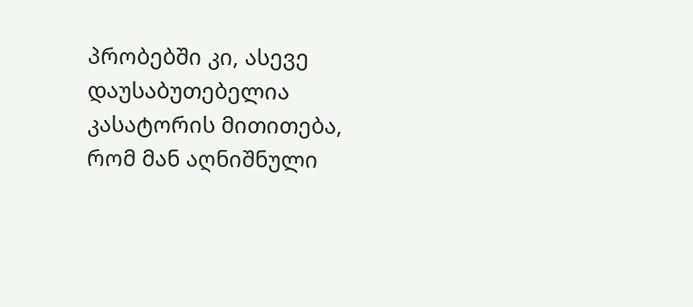პრობებში კი, ასევე დაუსაბუთებელია კასატორის მითითება, რომ მან აღნიშნული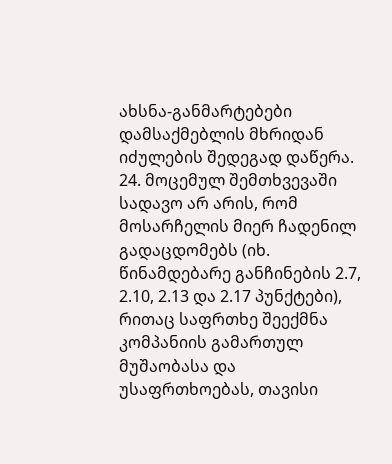ახსნა-განმარტებები დამსაქმებლის მხრიდან იძულების შედეგად დაწერა.
24. მოცემულ შემთხვევაში სადავო არ არის, რომ მოსარჩელის მიერ ჩადენილ გადაცდომებს (იხ. წინამდებარე განჩინების 2.7, 2.10, 2.13 და 2.17 პუნქტები), რითაც საფრთხე შეექმნა კომპანიის გამართულ მუშაობასა და უსაფრთხოებას, თავისი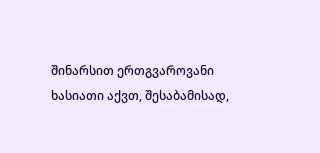შინარსით ერთგვაროვანი ხასიათი აქვთ, შესაბამისად,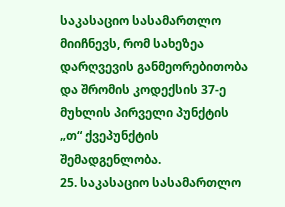საკასაციო სასამართლო მიიჩნევს, რომ სახეზეა დარღვევის განმეორებითობა და შრომის კოდექსის 37-ე მუხლის პირველი პუნქტის „თ“ ქვეპუნქტის შემადგენლობა.
25. საკასაციო სასამართლო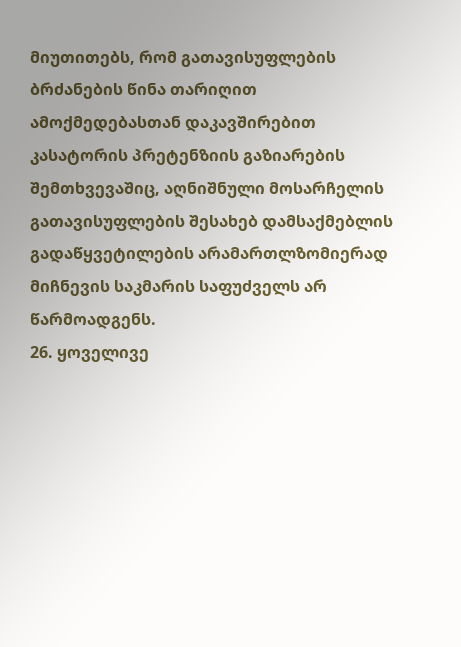მიუთითებს, რომ გათავისუფლების ბრძანების წინა თარიღით ამოქმედებასთან დაკავშირებით კასატორის პრეტენზიის გაზიარების შემთხვევაშიც, აღნიშნული მოსარჩელის გათავისუფლების შესახებ დამსაქმებლის გადაწყვეტილების არამართლზომიერად მიჩნევის საკმარის საფუძველს არ წარმოადგენს.
26. ყოველივე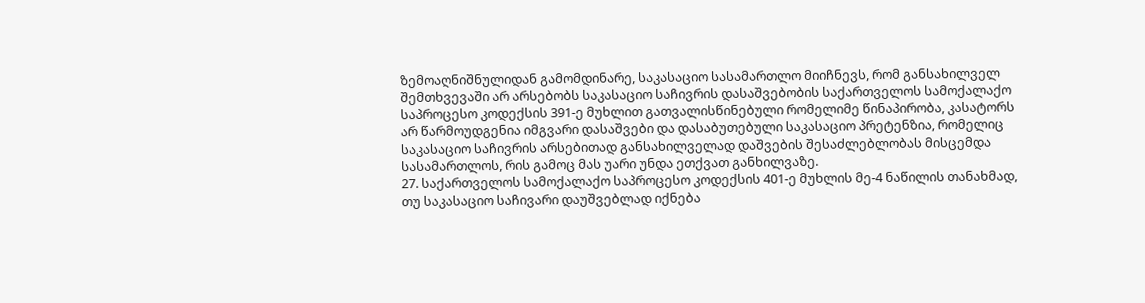ზემოაღნიშნულიდან გამომდინარე, საკასაციო სასამართლო მიიჩნევს, რომ განსახილველ შემთხვევაში არ არსებობს საკასაციო საჩივრის დასაშვებობის საქართველოს სამოქალაქო საპროცესო კოდექსის 391-ე მუხლით გათვალისწინებული რომელიმე წინაპირობა, კასატორს არ წარმოუდგენია იმგვარი დასაშვები და დასაბუთებული საკასაციო პრეტენზია, რომელიც საკასაციო საჩივრის არსებითად განსახილველად დაშვების შესაძლებლობას მისცემდა სასამართლოს, რის გამოც მას უარი უნდა ეთქვათ განხილვაზე.
27. საქართველოს სამოქალაქო საპროცესო კოდექსის 401-ე მუხლის მე-4 ნაწილის თანახმად, თუ საკასაციო საჩივარი დაუშვებლად იქნება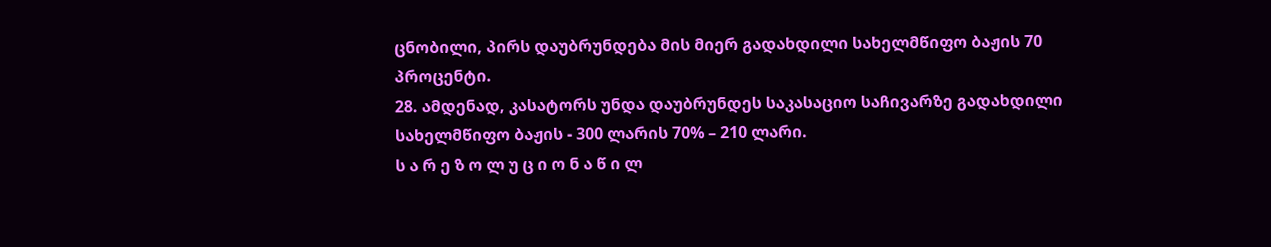ცნობილი, პირს დაუბრუნდება მის მიერ გადახდილი სახელმწიფო ბაჟის 70 პროცენტი.
28. ამდენად, კასატორს უნდა დაუბრუნდეს საკასაციო საჩივარზე გადახდილი სახელმწიფო ბაჟის - 300 ლარის 70% – 210 ლარი.
ს ა რ ე ზ ო ლ უ ც ი ო ნ ა წ ი ლ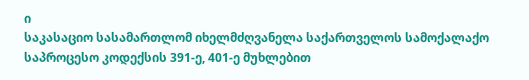ი
საკასაციო სასამართლომ იხელმძღვანელა საქართველოს სამოქალაქო საპროცესო კოდექსის 391-ე, 401-ე მუხლებით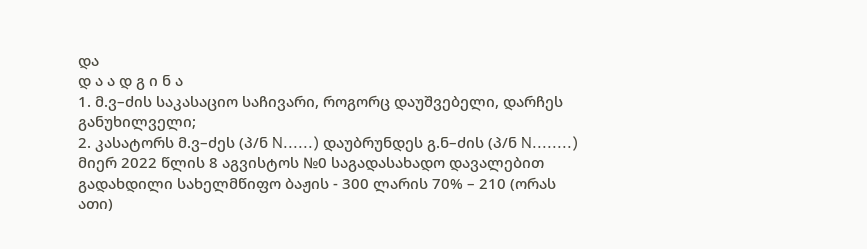და
დ ა ა დ გ ი ნ ა
1. მ.ვ–ძის საკასაციო საჩივარი, როგორც დაუშვებელი, დარჩეს განუხილველი;
2. კასატორს მ.ვ–ძეს (პ/ნ N......) დაუბრუნდეს გ.ნ–ძის (პ/ნ N........) მიერ 2022 წლის 8 აგვისტოს №0 საგადასახადო დავალებით გადახდილი სახელმწიფო ბაჟის - 300 ლარის 70% – 210 (ორას ათი)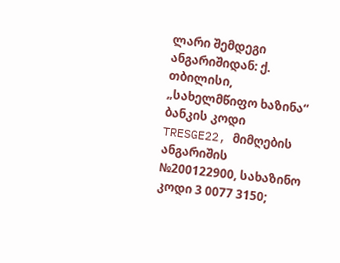ლარი შემდეგი ანგარიშიდან: ქ. თბილისი, „სახელმწიფო ხაზინა“ ბანკის კოდი TRESGE22, მიმღების ანგარიშის №200122900, სახაზინო კოდი 3 0077 3150;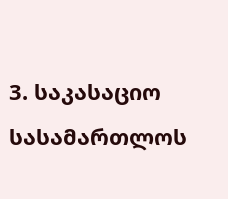3. საკასაციო სასამართლოს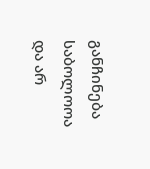განჩინება საბოლოოა და არ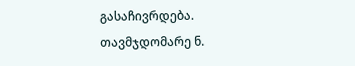გასაჩივრდება.
თავმჯდომარე ნ.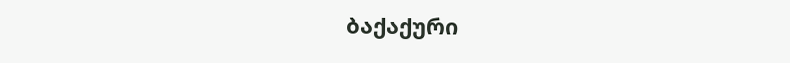ბაქაქური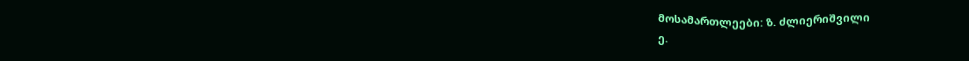მოსამართლეები: ზ. ძლიერიშვილი
ე.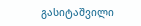გასიტაშვილი